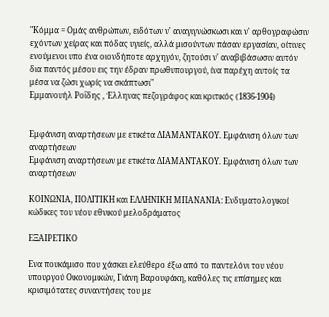"Κόμμα = Ομάς ανθρώπων, ειδότων ν' αναγιγνώσκωσι και ν' αρθογραφώσιν εχόντων χείρας και πόδας υγιείς, αλλά μισούντων πάσαν εργασίαν, οίτινες ενούμενοι υπο ένα οιονδήποτε αρχηγόν, ζητούσι ν' αναβιβάσωσιν αυτόν δια παντός μέσου εις την έδραν πρωθυπουργού, ίνα παρέχη αυτοίς τα μέσα να ζώσι χωρίς να σκάπτωσι"
Εμμανουήλ Ροΐδης , Έλληνας πεζογράφος και κριτικός (1836-1904)


Εμφάνιση αναρτήσεων με ετικέτα ΔΙΑΜΑΝΤΑΚΟΥ. Εμφάνιση όλων των αναρτήσεων
Εμφάνιση αναρτήσεων με ετικέτα ΔΙΑΜΑΝΤΑΚΟΥ. Εμφάνιση όλων των αναρτήσεων

ΚΟΙΝΩΝΙΑ, ΠΟΛΙΤΙΚΗ και ΕΛΛΗΝΙΚΗ ΜΠΑΝΑΝΙΑ: Ενδυματολογικοί κώδικες του νέου εθνικού μελοδράματος

EΞΑΙΡΕΤΙΚΟ

Ενα πουκάμισο που χάσκει ελεύθερο έξω από το παντελόνι του νέου υπουργού Οικονομικών, Γιάνη Βαρουφάκη, καθόλες τις επίσημες και κρισιμότατες συναντήσεις του με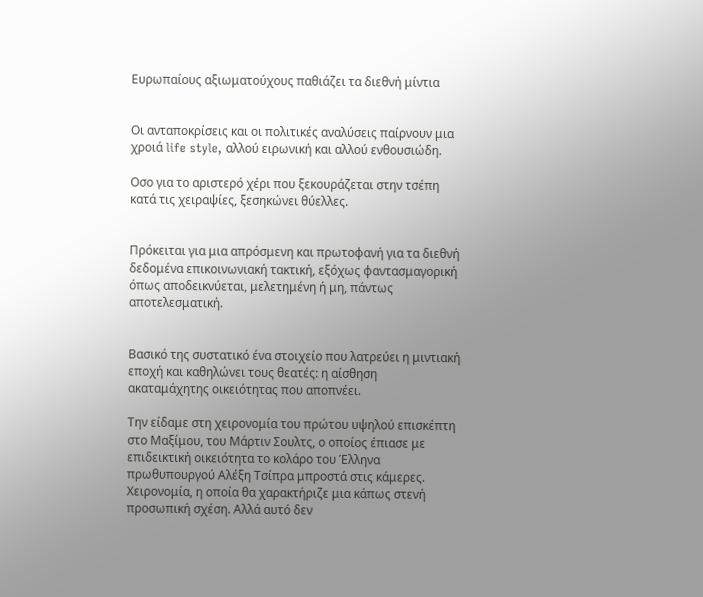Ευρωπαίους αξιωματούχους παθιάζει τα διεθνή μίντια


Οι ανταποκρίσεις και οι πολιτικές αναλύσεις παίρνουν μια χροιά life style, αλλού ειρωνική και αλλού ενθουσιώδη.

Οσο για το αριστερό χέρι που ξεκουράζεται στην τσέπη κατά τις χειραψίες, ξεσηκώνει θύελλες.


Πρόκειται για μια απρόσμενη και πρωτοφανή για τα διεθνή δεδομένα επικοινωνιακή τακτική, εξόχως φαντασμαγορική όπως αποδεικνύεται, μελετημένη ή μη, πάντως αποτελεσματική.


Βασικό της συστατικό ένα στοιχείο που λατρεύει η μιντιακή εποχή και καθηλώνει τους θεατές: η αίσθηση ακαταμάχητης οικειότητας που αποπνέει.

Την είδαμε στη χειρονομία του πρώτου υψηλού επισκέπτη στο Μαξίμου, του Μάρτιν Σουλτς, ο οποίος έπιασε με επιδεικτική οικειότητα το κολάρο του Έλληνα πρωθυπουργού Αλέξη Τσίπρα μπροστά στις κάμερες. Χειρονομία, η οποία θα χαρακτήριζε μια κάπως στενή προσωπική σχέση. Αλλά αυτό δεν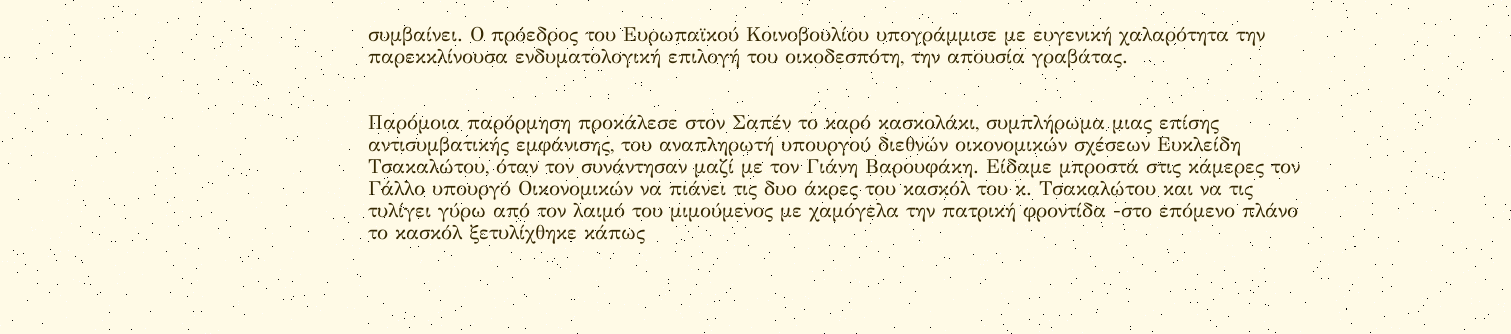συμβαίνει. Ο πρόεδρος του Ευρωπαϊκού Κοινοβουλίου υπογράμμισε με ευγενική χαλαρότητα την παρεκκλίνουσα ενδυματολογική επιλογή του οικοδεσπότη, την απουσία γραβάτας.


Παρόμοια παρόρμηση προκάλεσε στον Σαπέν το καρό κασκολάκι, συμπλήρωμα μιας επίσης αντισυμβατικής εμφάνισης, του αναπληρωτή υπουργού διεθνών οικονομικών σχέσεων Ευκλείδη Τσακαλώτου, όταν τον συνάντησαν μαζί με τον Γιάνη Βαρουφάκη. Είδαμε μπροστά στις κάμερες τον Γάλλο υπουργό Οικονομικών να πιάνει τις δυο άκρες του κασκόλ του κ. Τσακαλώτου και να τις τυλίγει γύρω από τον λαιμό του μιμούμενος με χαμόγελα την πατρική φροντίδα -στο επόμενο πλάνο το κασκόλ ξετυλίχθηκε κάπως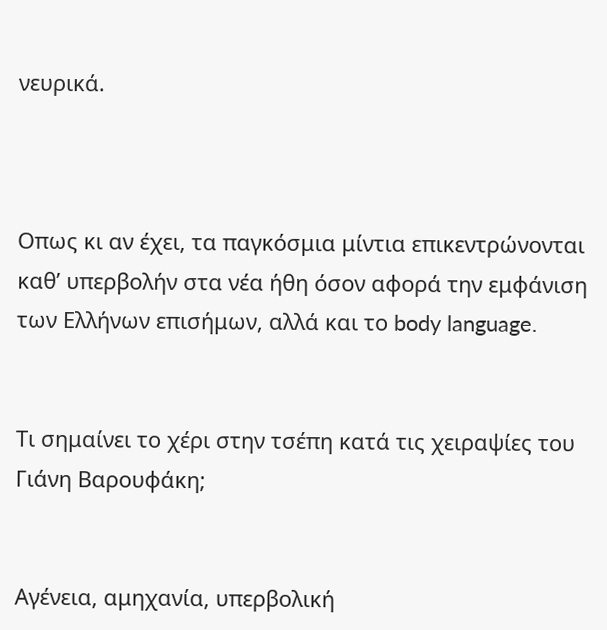νευρικά.



Οπως κι αν έχει, τα παγκόσμια μίντια επικεντρώνονται καθ’ υπερβολήν στα νέα ήθη όσον αφορά την εμφάνιση των Ελλήνων επισήμων, αλλά και το body language.


Τι σημαίνει το χέρι στην τσέπη κατά τις χειραψίες του Γιάνη Βαρουφάκη;


Αγένεια, αμηχανία, υπερβολική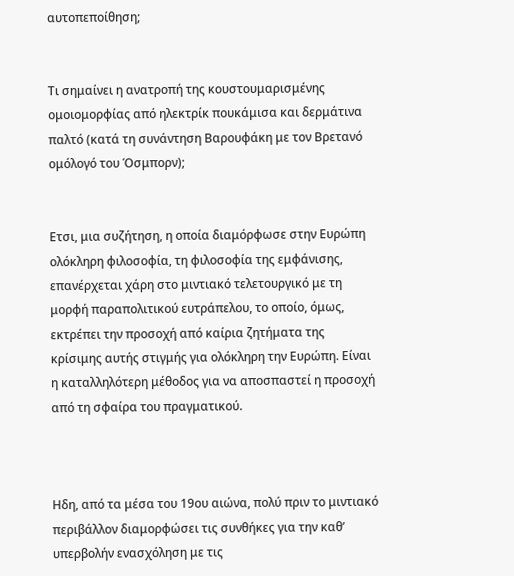αυτοπεποίθηση;


Τι σημαίνει η ανατροπή της κουστουμαρισμένης ομοιομορφίας από ηλεκτρίκ πουκάμισα και δερμάτινα παλτό (κατά τη συνάντηση Βαρουφάκη με τον Βρετανό ομόλογό του Όσμπορν);


Ετσι, μια συζήτηση, η οποία διαμόρφωσε στην Ευρώπη ολόκληρη φιλοσοφία, τη φιλοσοφία της εμφάνισης, επανέρχεται χάρη στο μιντιακό τελετουργικό με τη μορφή παραπολιτικού ευτράπελου, το οποίο, όμως, εκτρέπει την προσοχή από καίρια ζητήματα της κρίσιμης αυτής στιγμής για ολόκληρη την Ευρώπη. Είναι η καταλληλότερη μέθοδος για να αποσπαστεί η προσοχή από τη σφαίρα του πραγματικού.



Ηδη, από τα μέσα του 19ου αιώνα, πολύ πριν το μιντιακό περιβάλλον διαμορφώσει τις συνθήκες για την καθ’ υπερβολήν ενασχόληση με τις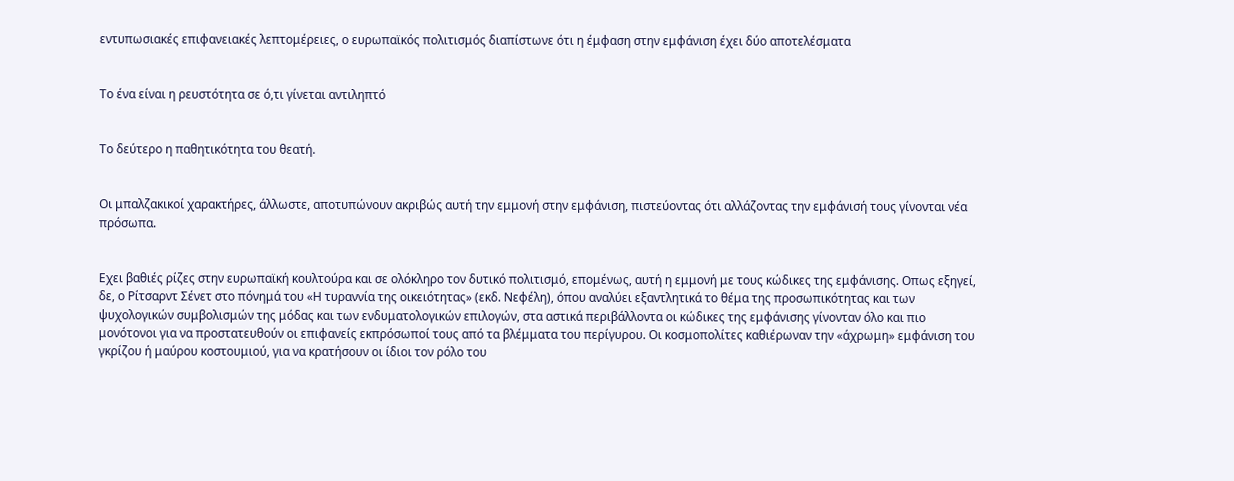εντυπωσιακές επιφανειακές λεπτομέρειες, ο ευρωπαϊκός πολιτισμός διαπίστωνε ότι η έμφαση στην εμφάνιση έχει δύο αποτελέσματα


Tο ένα είναι η ρευστότητα σε ό,τι γίνεται αντιληπτό


Tο δεύτερο η παθητικότητα του θεατή.


Οι μπαλζακικοί χαρακτήρες, άλλωστε, αποτυπώνουν ακριβώς αυτή την εμμονή στην εμφάνιση, πιστεύοντας ότι αλλάζοντας την εμφάνισή τους γίνονται νέα πρόσωπα.


Εχει βαθιές ρίζες στην ευρωπαϊκή κουλτούρα και σε ολόκληρο τον δυτικό πολιτισμό, επομένως, αυτή η εμμονή με τους κώδικες της εμφάνισης. Οπως εξηγεί, δε, ο Ρίτσαρντ Σένετ στο πόνημά του «Η τυραννία της οικειότητας» (εκδ. Νεφέλη), όπου αναλύει εξαντλητικά το θέμα της προσωπικότητας και των ψυχολογικών συμβολισμών της μόδας και των ενδυματολογικών επιλογών, στα αστικά περιβάλλοντα οι κώδικες της εμφάνισης γίνονταν όλο και πιο μονότονοι για να προστατευθούν οι επιφανείς εκπρόσωποί τους από τα βλέμματα του περίγυρου. Οι κοσμοπολίτες καθιέρωναν την «άχρωμη» εμφάνιση του γκρίζου ή μαύρου κοστουμιού, για να κρατήσουν οι ίδιοι τον ρόλο του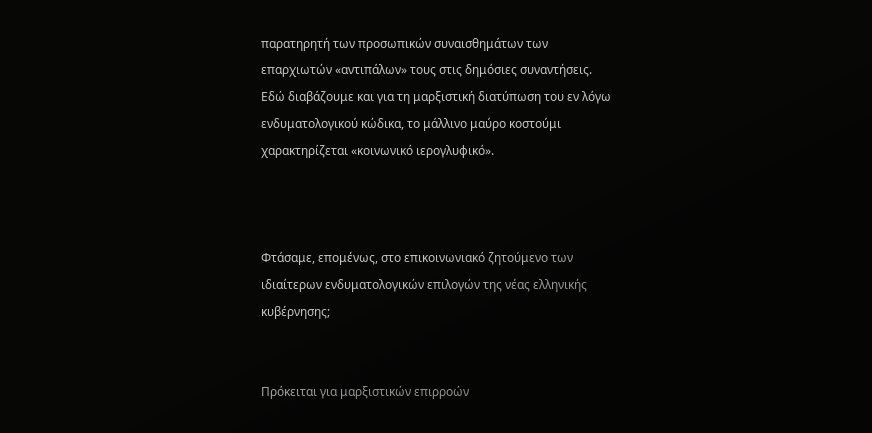παρατηρητή των προσωπικών συναισθημάτων των επαρχιωτών «αντιπάλων» τους στις δημόσιες συναντήσεις. Εδώ διαβάζουμε και για τη μαρξιστική διατύπωση του εν λόγω ενδυματολογικού κώδικα, το μάλλινο μαύρο κοστούμι χαρακτηρίζεται «κοινωνικό ιερογλυφικό».



Φτάσαμε, επομένως, στο επικοινωνιακό ζητούμενο των ιδιαίτερων ενδυματολογικών επιλογών της νέας ελληνικής κυβέρνησης;


Πρόκειται για μαρξιστικών επιρροών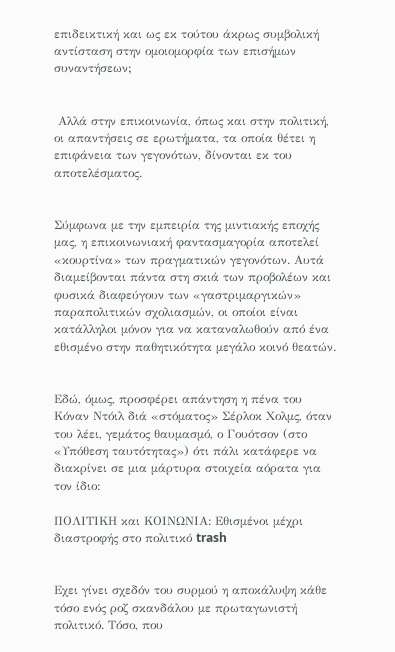επιδεικτική και ως εκ τούτου άκρως συμβολική αντίσταση στην ομοιομορφία των επισήμων συναντήσεων;


 Αλλά στην επικοινωνία, όπως και στην πολιτική, οι απαντήσεις σε ερωτήματα, τα οποία θέτει η επιφάνεια των γεγονότων, δίνονται εκ του αποτελέσματος.


Σύμφωνα με την εμπειρία της μιντιακής εποχής μας, η επικοινωνιακή φαντασμαγορία αποτελεί «κουρτίνα» των πραγματικών γεγονότων. Αυτά διαμείβονται πάντα στη σκιά των προβολέων και φυσικά διαφεύγουν των «γαστριμαργικών» παραπολιτικών σχολιασμών, οι οποίοι είναι κατάλληλοι μόνον για να καταναλωθούν από ένα εθισμένο στην παθητικότητα μεγάλο κοινό θεατών.


Εδώ, όμως, προσφέρει απάντηση η πένα του Κόναν Ντόιλ διά «στόματος» Σέρλοκ Χολμς, όταν του λέει, γεμάτος θαυμασμό, ο Γουότσον (στο «Υπόθεση ταυτότητας») ότι πάλι κατάφερε να διακρίνει σε μια μάρτυρα στοιχεία αόρατα για τον ίδιο:

ΠΟΛΙΤΙΚΗ και ΚΟΙΝΩΝΙΑ: Εθισμένοι μέχρι διαστροφής στο πολιτικό trash


Εχει γίνει σχεδόν του συρμού η αποκάλυψη κάθε τόσο ενός ροζ σκανδάλου με πρωταγωνιστή πολιτικό. Τόσο, που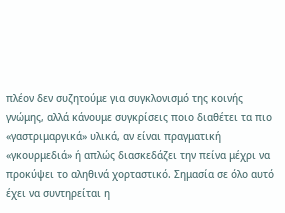πλέον δεν συζητούμε για συγκλονισμό της κοινής γνώμης, αλλά κάνουμε συγκρίσεις ποιο διαθέτει τα πιο «γαστριμαργικά» υλικά, αν είναι πραγματική «γκουρμεδιά» ή απλώς διασκεδάζει την πείνα μέχρι να προκύψει το αληθινά χορταστικό. Σημασία σε όλο αυτό έχει να συντηρείται η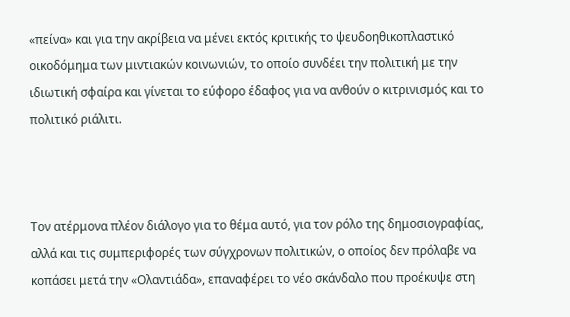«πείνα» και για την ακρίβεια να μένει εκτός κριτικής το ψευδοηθικοπλαστικό οικοδόμημα των μιντιακών κοινωνιών, το οποίο συνδέει την πολιτική με την ιδιωτική σφαίρα και γίνεται το εύφορο έδαφος για να ανθούν ο κιτρινισμός και το πολιτικό ριάλιτι.



Τον ατέρμονα πλέον διάλογο για το θέμα αυτό, για τον ρόλο της δημοσιογραφίας, αλλά και τις συμπεριφορές των σύγχρονων πολιτικών, ο οποίος δεν πρόλαβε να κοπάσει μετά την «Ολαντιάδα», επαναφέρει το νέο σκάνδαλο που προέκυψε στη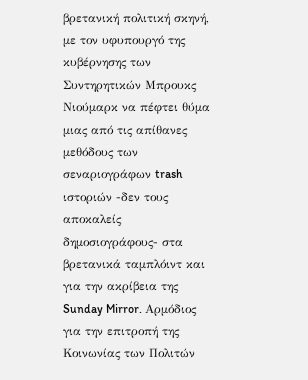βρετανική πολιτική σκηνή, με τον υφυπουργό της κυβέρνησης των Συντηρητικών Μπρουκς Νιούμαρκ να πέφτει θύμα μιας από τις απίθανες μεθόδους των σεναριογράφων trash ιστοριών -δεν τους αποκαλείς δημοσιογράφους- στα βρετανικά ταμπλόιντ και για την ακρίβεια της Sunday Mirror. Αρμόδιος για την επιτροπή της Κοινωνίας των Πολιτών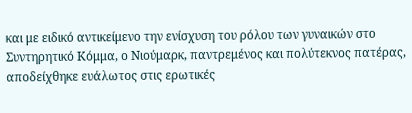και με ειδικό αντικείμενο την ενίσχυση του ρόλου των γυναικών στο Συντηρητικό Κόμμα, ο Νιούμαρκ, παντρεμένος και πολύτεκνος πατέρας, αποδείχθηκε ευάλωτος στις ερωτικές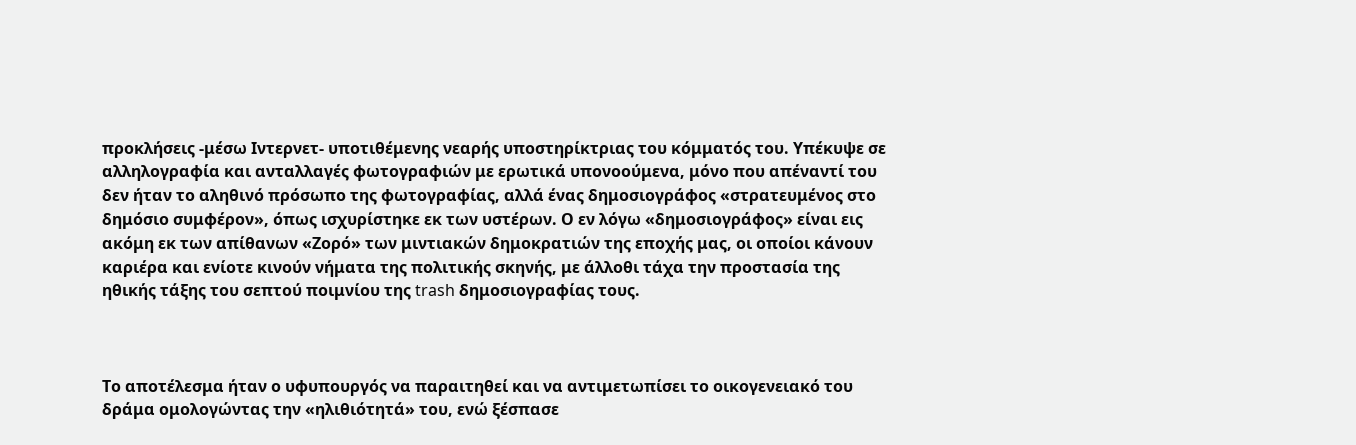προκλήσεις -μέσω Ιντερνετ- υποτιθέμενης νεαρής υποστηρίκτριας του κόμματός του. Υπέκυψε σε αλληλογραφία και ανταλλαγές φωτογραφιών με ερωτικά υπονοούμενα, μόνο που απέναντί του δεν ήταν το αληθινό πρόσωπο της φωτογραφίας, αλλά ένας δημοσιογράφος «στρατευμένος στο δημόσιο συμφέρον», όπως ισχυρίστηκε εκ των υστέρων. Ο εν λόγω «δημοσιογράφος» είναι εις ακόμη εκ των απίθανων «Ζορό» των μιντιακών δημοκρατιών της εποχής μας, οι οποίοι κάνουν καριέρα και ενίοτε κινούν νήματα της πολιτικής σκηνής, με άλλοθι τάχα την προστασία της ηθικής τάξης του σεπτού ποιμνίου της trash δημοσιογραφίας τους.



Το αποτέλεσμα ήταν ο υφυπουργός να παραιτηθεί και να αντιμετωπίσει το οικογενειακό του δράμα ομολογώντας την «ηλιθιότητά» του, ενώ ξέσπασε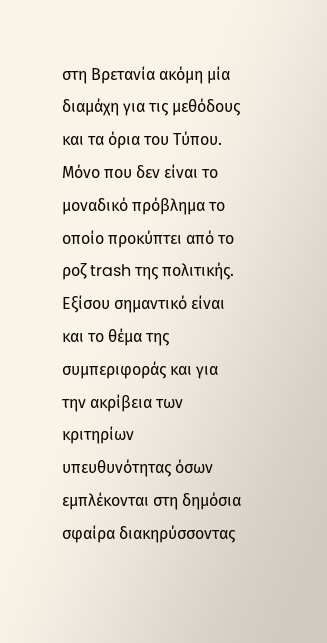στη Βρετανία ακόμη μία διαμάχη για τις μεθόδους και τα όρια του Τύπου. Μόνο που δεν είναι το μοναδικό πρόβλημα το οποίο προκύπτει από το ροζ trash της πολιτικής. Εξίσου σημαντικό είναι και το θέμα της συμπεριφοράς και για την ακρίβεια των κριτηρίων υπευθυνότητας όσων εμπλέκονται στη δημόσια σφαίρα διακηρύσσοντας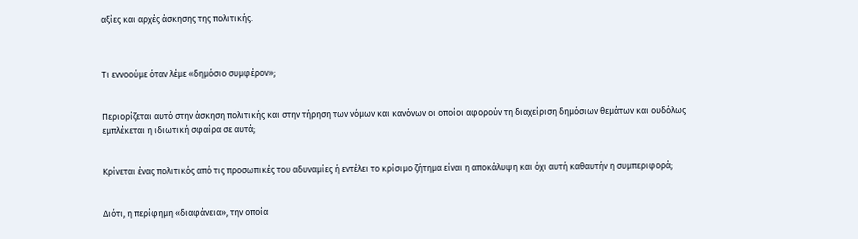αξίες και αρχές άσκησης της πολιτικής.



Τι εννοούμε όταν λέμε «δημόσιο συμφέρον»;


Περιορίζεται αυτό στην άσκηση πολιτικής και στην τήρηση των νόμων και κανόνων οι οποίοι αφορούν τη διαχείριση δημόσιων θεμάτων και ουδόλως εμπλέκεται η ιδιωτική σφαίρα σε αυτά;


Κρίνεται ένας πολιτικός από τις προσωπικές του αδυναμίες ή εντέλει το κρίσιμο ζήτημα είναι η αποκάλυψη και όχι αυτή καθαυτήν η συμπεριφορά;


Διότι, η περίφημη «διαφάνεια», την οποία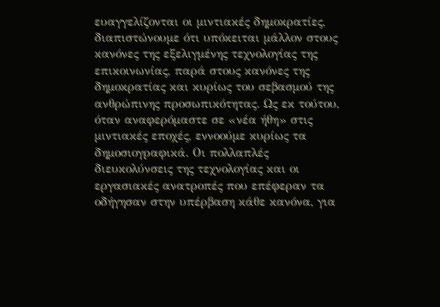ευαγγελίζονται οι μιντιακές δημοκρατίες, διαπιστώνουμε ότι υπόκειται μάλλον στους κανόνες της εξελιγμένης τεχνολογίας της επικοινωνίας, παρά στους κανόνες της δημοκρατίας και κυρίως του σεβασμού της ανθρώπινης προσωπικότητας. Ως εκ τούτου, όταν αναφερόμαστε σε «νέα ήθη» στις μιντιακές εποχές, εννοούμε κυρίως τα δημοσιογραφικά. Οι πολλαπλές διευκολύνσεις της τεχνολογίας και οι εργασιακές ανατροπές που επέφεραν τα οδήγησαν στην υπέρβαση κάθε κανόνα, για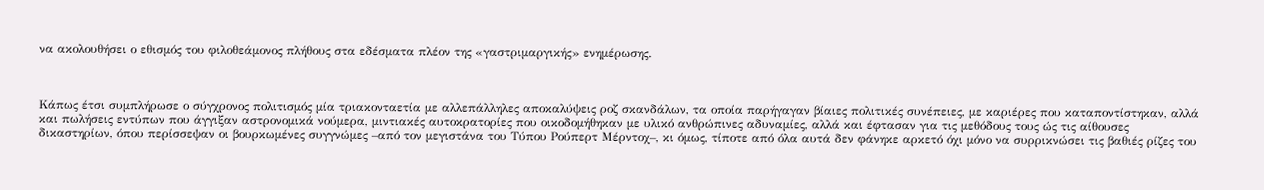να ακολουθήσει ο εθισμός του φιλοθεάμονος πλήθους στα εδέσματα πλέον της «γαστριμαργικής» ενημέρωσης.



Κάπως έτσι συμπλήρωσε ο σύγχρονος πολιτισμός μία τριακονταετία με αλλεπάλληλες αποκαλύψεις ροζ σκανδάλων, τα οποία παρήγαγαν βίαιες πολιτικές συνέπειες, με καριέρες που καταποντίστηκαν, αλλά και πωλήσεις εντύπων που άγγιξαν αστρονομικά νούμερα, μιντιακές αυτοκρατορίες που οικοδομήθηκαν με υλικό ανθρώπινες αδυναμίες, αλλά και έφτασαν για τις μεθόδους τους ώς τις αίθουσες δικαστηρίων, όπου περίσσεψαν οι βουρκωμένες συγγνώμες –από τον μεγιστάνα του Τύπου Ρούπερτ Μέρντοχ–, κι όμως, τίποτε από όλα αυτά δεν φάνηκε αρκετό όχι μόνο να συρρικνώσει τις βαθιές ρίζες του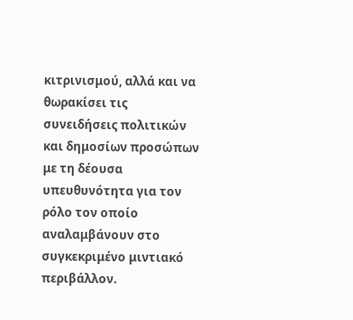κιτρινισμού, αλλά και να θωρακίσει τις συνειδήσεις πολιτικών και δημοσίων προσώπων με τη δέουσα υπευθυνότητα για τον ρόλο τον οποίο αναλαμβάνουν στο συγκεκριμένο μιντιακό περιβάλλον.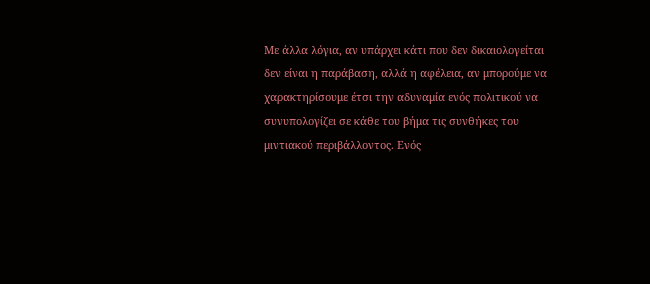Με άλλα λόγια, αν υπάρχει κάτι που δεν δικαιολογείται δεν είναι η παράβαση, αλλά η αφέλεια, αν μπορούμε να χαρακτηρίσουμε έτσι την αδυναμία ενός πολιτικού να συνυπολογίζει σε κάθε του βήμα τις συνθήκες του μιντιακού περιβάλλοντος. Ενός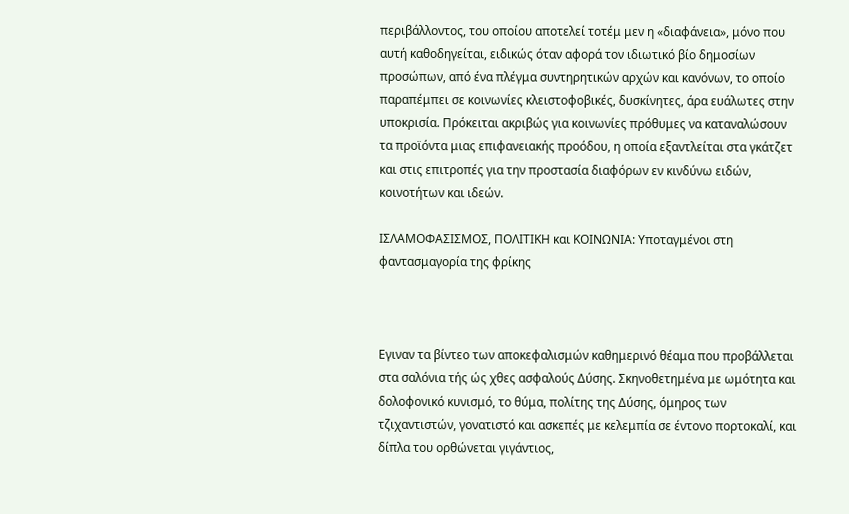περιβάλλοντος, του οποίου αποτελεί τοτέμ μεν η «διαφάνεια», μόνο που αυτή καθοδηγείται, ειδικώς όταν αφορά τον ιδιωτικό βίο δημοσίων προσώπων, από ένα πλέγμα συντηρητικών αρχών και κανόνων, το οποίο παραπέμπει σε κοινωνίες κλειστοφοβικές, δυσκίνητες, άρα ευάλωτες στην υποκρισία. Πρόκειται ακριβώς για κοινωνίες πρόθυμες να καταναλώσουν τα προϊόντα μιας επιφανειακής προόδου, η οποία εξαντλείται στα γκάτζετ και στις επιτροπές για την προστασία διαφόρων εν κινδύνω ειδών, κοινοτήτων και ιδεών.

ΙΣΛΑΜΟΦΑΣΙΣΜΟΣ, ΠΟΛΙΤΙΚΗ και ΚΟΙΝΩΝΙΑ: Υποταγμένοι στη φαντασμαγορία της φρίκης



Εγιναν τα βίντεο των αποκεφαλισμών καθημερινό θέαμα που προβάλλεται στα σαλόνια τής ώς χθες ασφαλούς Δύσης. Σκηνοθετημένα με ωμότητα και δολοφονικό κυνισμό, το θύμα, πολίτης της Δύσης, όμηρος των τζιχαντιστών, γονατιστό και ασκεπές με κελεμπία σε έντονο πορτοκαλί, και δίπλα του ορθώνεται γιγάντιος,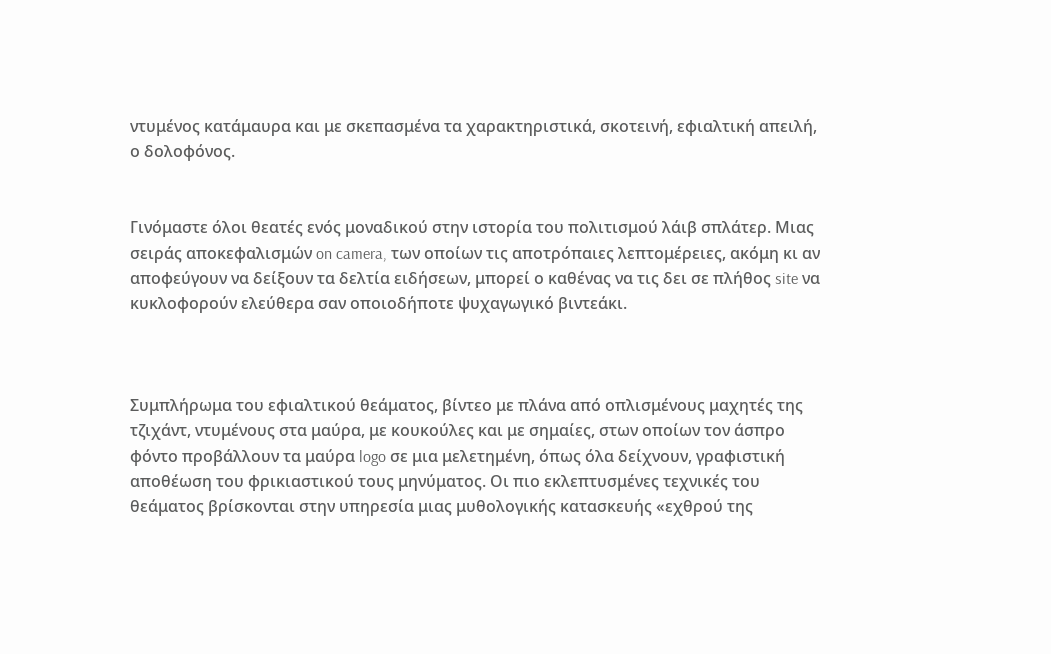ντυμένος κατάμαυρα και με σκεπασμένα τα χαρακτηριστικά, σκοτεινή, εφιαλτική απειλή, ο δολοφόνος.


Γινόμαστε όλοι θεατές ενός μοναδικού στην ιστορία του πολιτισμού λάιβ σπλάτερ. Μιας σειράς αποκεφαλισμών on camera, των οποίων τις αποτρόπαιες λεπτομέρειες, ακόμη κι αν αποφεύγουν να δείξουν τα δελτία ειδήσεων, μπορεί ο καθένας να τις δει σε πλήθος site να κυκλοφορούν ελεύθερα σαν οποιοδήποτε ψυχαγωγικό βιντεάκι.



Συμπλήρωμα του εφιαλτικού θεάματος, βίντεο με πλάνα από οπλισμένους μαχητές της τζιχάντ, ντυμένους στα μαύρα, με κουκούλες και με σημαίες, στων οποίων τον άσπρο φόντο προβάλλουν τα μαύρα logo σε μια μελετημένη, όπως όλα δείχνουν, γραφιστική αποθέωση του φρικιαστικού τους μηνύματος. Οι πιο εκλεπτυσμένες τεχνικές του θεάματος βρίσκονται στην υπηρεσία μιας μυθολογικής κατασκευής «εχθρού της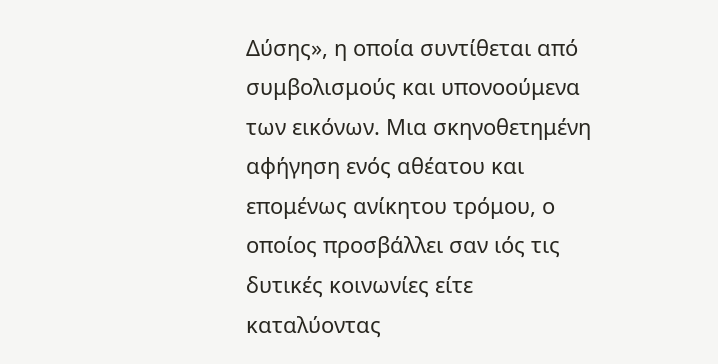Δύσης», η οποία συντίθεται από συμβολισμούς και υπονοούμενα των εικόνων. Μια σκηνοθετημένη αφήγηση ενός αθέατου και επομένως ανίκητου τρόμου, ο οποίος προσβάλλει σαν ιός τις δυτικές κοινωνίες είτε καταλύοντας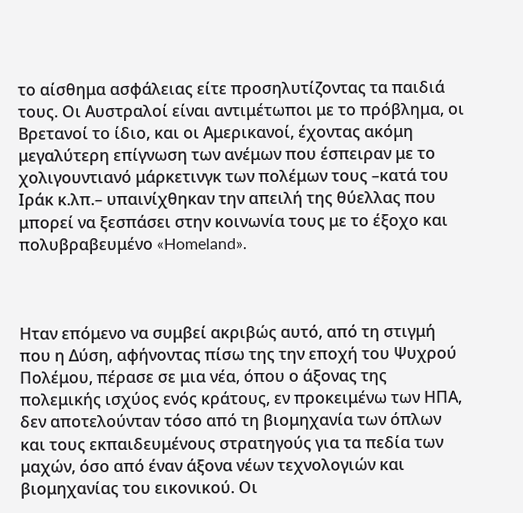το αίσθημα ασφάλειας είτε προσηλυτίζοντας τα παιδιά τους. Οι Αυστραλοί είναι αντιμέτωποι με το πρόβλημα, οι Βρετανοί το ίδιο, και οι Αμερικανοί, έχοντας ακόμη μεγαλύτερη επίγνωση των ανέμων που έσπειραν με το χολιγουντιανό μάρκετινγκ των πολέμων τους –κατά του Ιράκ κ.λπ.– υπαινίχθηκαν την απειλή της θύελλας που μπορεί να ξεσπάσει στην κοινωνία τους με το έξοχο και πολυβραβευμένο «Homeland».



Ηταν επόμενο να συμβεί ακριβώς αυτό, από τη στιγμή που η Δύση, αφήνοντας πίσω της την εποχή του Ψυχρού Πολέμου, πέρασε σε μια νέα, όπου ο άξονας της πολεμικής ισχύος ενός κράτους, εν προκειμένω των ΗΠΑ, δεν αποτελούνταν τόσο από τη βιομηχανία των όπλων και τους εκπαιδευμένους στρατηγούς για τα πεδία των μαχών, όσο από έναν άξονα νέων τεχνολογιών και βιομηχανίας του εικονικού. Οι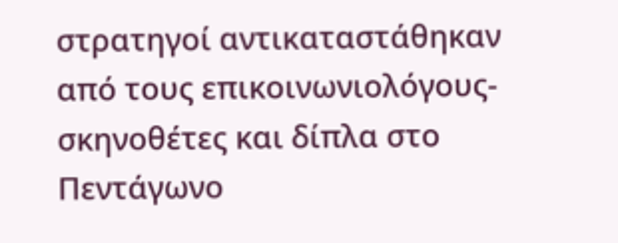στρατηγοί αντικαταστάθηκαν από τους επικοινωνιολόγους-σκηνοθέτες και δίπλα στο Πεντάγωνο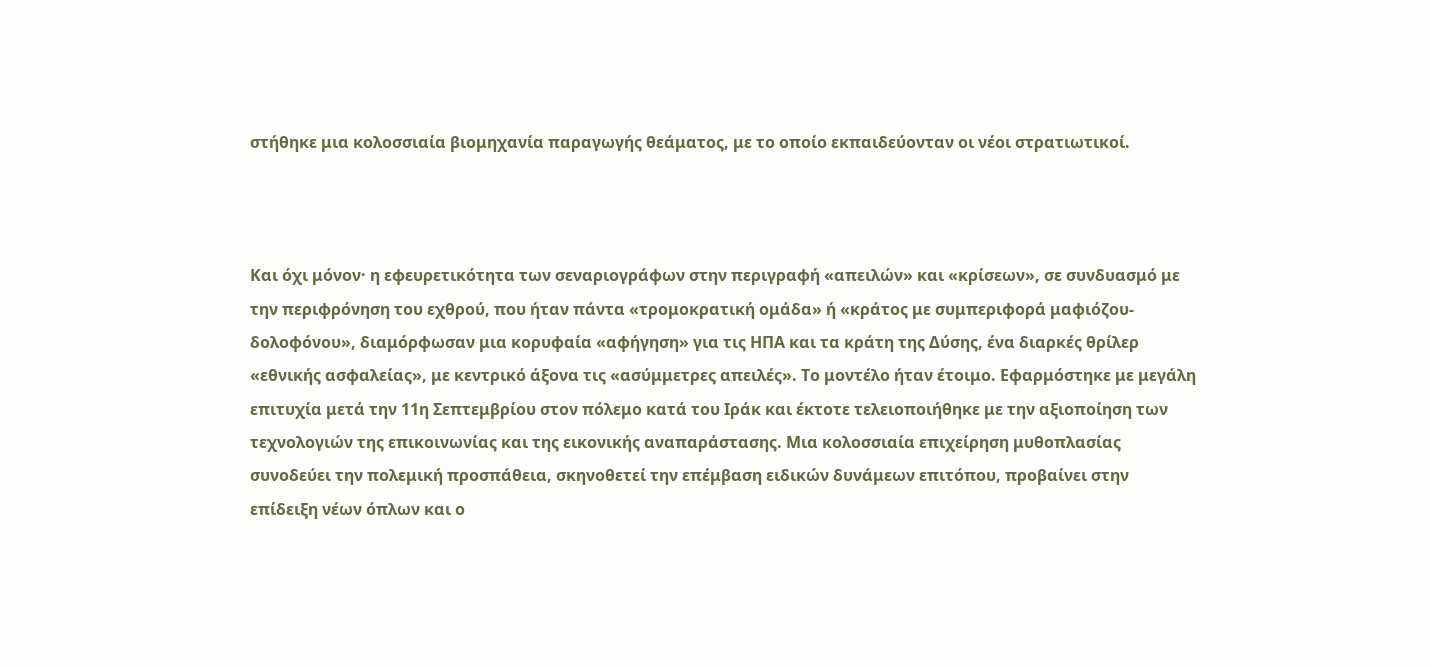στήθηκε μια κολοσσιαία βιομηχανία παραγωγής θεάματος, με το οποίο εκπαιδεύονταν οι νέοι στρατιωτικοί.



Και όχι μόνον· η εφευρετικότητα των σεναριογράφων στην περιγραφή «απειλών» και «κρίσεων», σε συνδυασμό με την περιφρόνηση του εχθρού, που ήταν πάντα «τρομοκρατική ομάδα» ή «κράτος με συμπεριφορά μαφιόζου-δολοφόνου», διαμόρφωσαν μια κορυφαία «αφήγηση» για τις ΗΠΑ και τα κράτη της Δύσης, ένα διαρκές θρίλερ «εθνικής ασφαλείας», με κεντρικό άξονα τις «ασύμμετρες απειλές». Το μοντέλο ήταν έτοιμο. Εφαρμόστηκε με μεγάλη επιτυχία μετά την 11η Σεπτεμβρίου στον πόλεμο κατά του Ιράκ και έκτοτε τελειοποιήθηκε με την αξιοποίηση των τεχνολογιών της επικοινωνίας και της εικονικής αναπαράστασης. Μια κολοσσιαία επιχείρηση μυθοπλασίας συνοδεύει την πολεμική προσπάθεια, σκηνοθετεί την επέμβαση ειδικών δυνάμεων επιτόπου, προβαίνει στην επίδειξη νέων όπλων και ο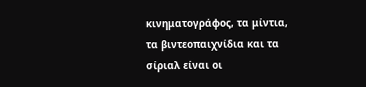κινηματογράφος, τα μίντια, τα βιντεοπαιχνίδια και τα σίριαλ είναι οι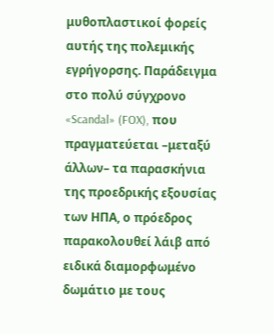μυθοπλαστικοί φορείς αυτής της πολεμικής εγρήγορσης. Παράδειγμα στο πολύ σύγχρονο «Scandal» (FOX), που πραγματεύεται –μεταξύ άλλων– τα παρασκήνια της προεδρικής εξουσίας των ΗΠΑ, ο πρόεδρος παρακολουθεί λάιβ από ειδικά διαμορφωμένο δωμάτιο με τους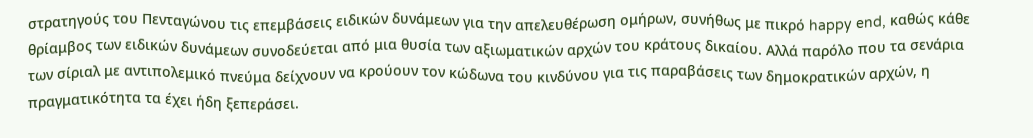στρατηγούς του Πενταγώνου τις επεμβάσεις ειδικών δυνάμεων για την απελευθέρωση ομήρων, συνήθως με πικρό happy end, καθώς κάθε θρίαμβος των ειδικών δυνάμεων συνοδεύεται από μια θυσία των αξιωματικών αρχών του κράτους δικαίου. Αλλά παρόλο που τα σενάρια των σίριαλ με αντιπολεμικό πνεύμα δείχνουν να κρούουν τον κώδωνα του κινδύνου για τις παραβάσεις των δημοκρατικών αρχών, η πραγματικότητα τα έχει ήδη ξεπεράσει.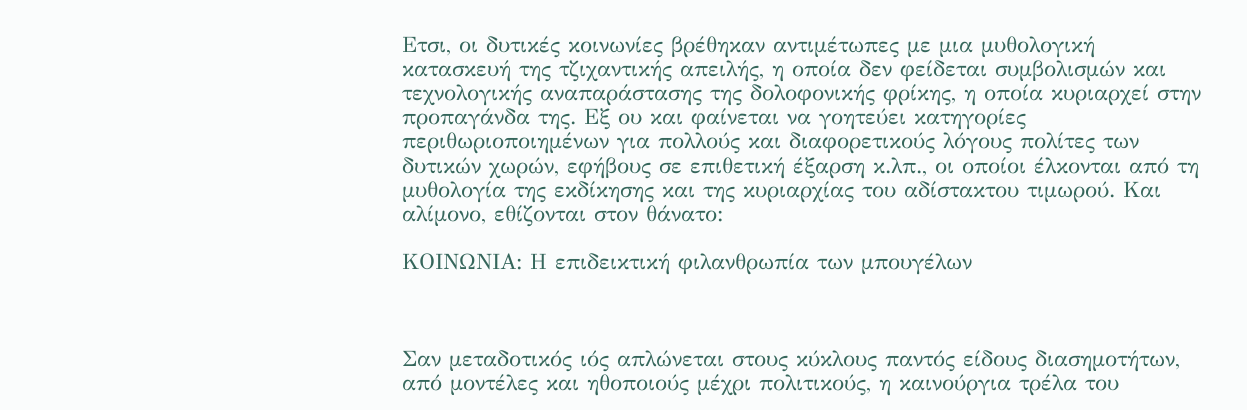Ετσι, οι δυτικές κοινωνίες βρέθηκαν αντιμέτωπες με μια μυθολογική κατασκευή της τζιχαντικής απειλής, η οποία δεν φείδεται συμβολισμών και τεχνολογικής αναπαράστασης της δολοφονικής φρίκης, η οποία κυριαρχεί στην προπαγάνδα της. Εξ ου και φαίνεται να γοητεύει κατηγορίες περιθωριοποιημένων για πολλούς και διαφορετικούς λόγους πολίτες των δυτικών χωρών, εφήβους σε επιθετική έξαρση κ.λπ., οι οποίοι έλκονται από τη μυθολογία της εκδίκησης και της κυριαρχίας του αδίστακτου τιμωρού. Και αλίμονο, εθίζονται στον θάνατο:

ΚΟΙΝΩΝΙΑ: Η επιδεικτική φιλανθρωπία των μπουγέλων



Σαν μεταδοτικός ιός απλώνεται στους κύκλους παντός είδους διασημοτήτων, από μοντέλες και ηθοποιούς μέχρι πολιτικούς, η καινούργια τρέλα του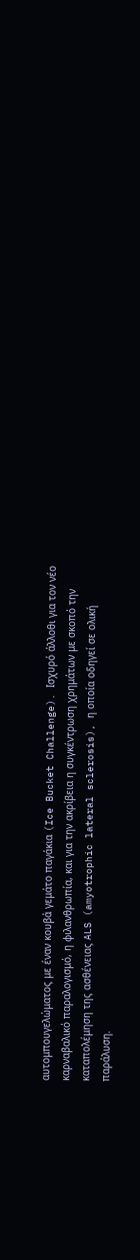αυτομπουγελώματος με έναν κουβά γεμάτο παγάκια (Ice Bucket Challenge). Ισχυρό άλλοθι για τον νέο καρναβαλικό παραλογισμό, η φιλανθρωπία, και για την ακρίβεια η συγκέντρωση χρημάτων με σκοπό την καταπολέμηση της ασθένειας ALS (amyotrophic lateral sclerosis), η οποία οδηγεί σε ολική παράλυση.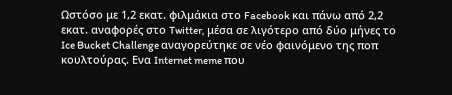Ωστόσο με 1,2 εκατ. φιλμάκια στο Facebook και πάνω από 2,2 εκατ. αναφορές στο Twitter, μέσα σε λιγότερο από δύο μήνες το Ice Bucket Challenge αναγορεύτηκε σε νέο φαινόμενο της ποπ κουλτούρας. Ενα Internet meme που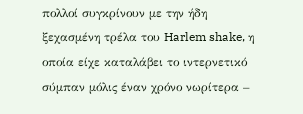πολλοί συγκρίνουν με την ήδη ξεχασμένη τρέλα του Harlem shake, η οποία είχε καταλάβει το ιντερνετικό σύμπαν μόλις έναν χρόνο νωρίτερα –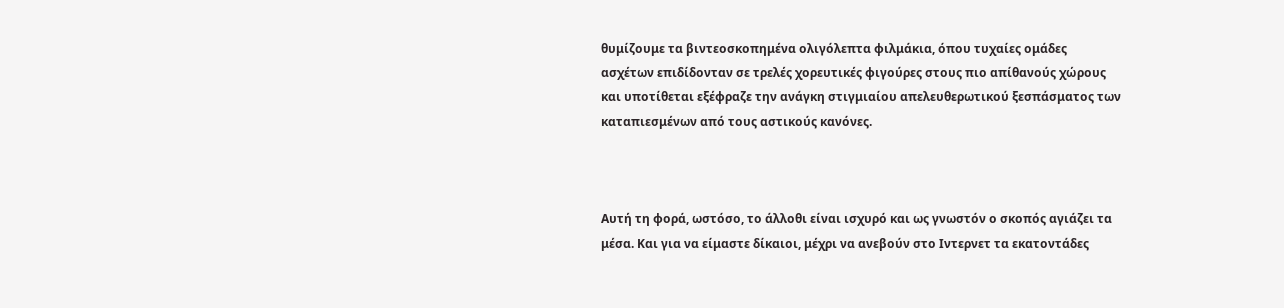θυμίζουμε τα βιντεοσκοπημένα ολιγόλεπτα φιλμάκια, όπου τυχαίες ομάδες ασχέτων επιδίδονταν σε τρελές χορευτικές φιγούρες στους πιο απίθανούς χώρους και υποτίθεται εξέφραζε την ανάγκη στιγμιαίου απελευθερωτικού ξεσπάσματος των καταπιεσμένων από τους αστικούς κανόνες.



Αυτή τη φορά, ωστόσο, το άλλοθι είναι ισχυρό και ως γνωστόν ο σκοπός αγιάζει τα μέσα. Και για να είμαστε δίκαιοι, μέχρι να ανεβούν στο Ιντερνετ τα εκατοντάδες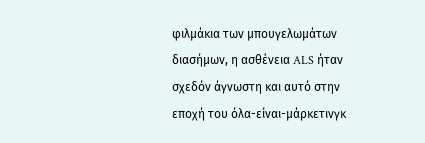φιλμάκια των μπουγελωμάτων διασήμων, η ασθένεια ALS ήταν σχεδόν άγνωστη και αυτό στην εποχή του όλα-είναι-μάρκετινγκ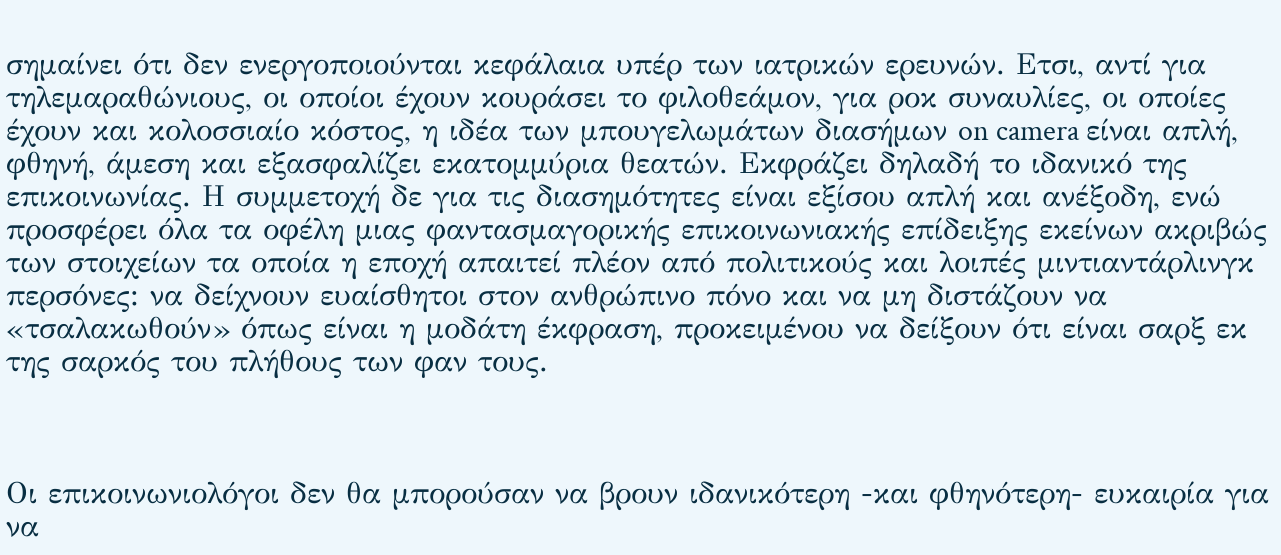σημαίνει ότι δεν ενεργοποιούνται κεφάλαια υπέρ των ιατρικών ερευνών. Ετσι, αντί για τηλεμαραθώνιους, οι οποίοι έχουν κουράσει το φιλοθεάμον, για ροκ συναυλίες, οι οποίες έχουν και κολοσσιαίο κόστος, η ιδέα των μπουγελωμάτων διασήμων on camera είναι απλή, φθηνή, άμεση και εξασφαλίζει εκατομμύρια θεατών. Εκφράζει δηλαδή το ιδανικό της επικοινωνίας. Η συμμετοχή δε για τις διασημότητες είναι εξίσου απλή και ανέξοδη, ενώ προσφέρει όλα τα οφέλη μιας φαντασμαγορικής επικοινωνιακής επίδειξης εκείνων ακριβώς των στοιχείων τα οποία η εποχή απαιτεί πλέον από πολιτικούς και λοιπές μιντιαντάρλινγκ περσόνες: να δείχνουν ευαίσθητοι στον ανθρώπινο πόνο και να μη διστάζουν να «τσαλακωθούν» όπως είναι η μοδάτη έκφραση, προκειμένου να δείξουν ότι είναι σαρξ εκ της σαρκός του πλήθους των φαν τους.



Οι επικοινωνιολόγοι δεν θα μπορούσαν να βρουν ιδανικότερη -και φθηνότερη- ευκαιρία για να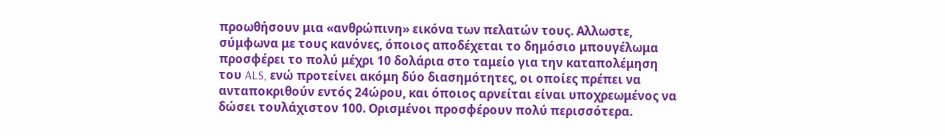προωθήσουν μια «ανθρώπινη» εικόνα των πελατών τους. Αλλωστε, σύμφωνα με τους κανόνες, όποιος αποδέχεται το δημόσιο μπουγέλωμα προσφέρει το πολύ μέχρι 10 δολάρια στο ταμείο για την καταπολέμηση του ALS, ενώ προτείνει ακόμη δύο διασημότητες, οι οποίες πρέπει να ανταποκριθούν εντός 24ώρου, και όποιος αρνείται είναι υποχρεωμένος να δώσει τουλάχιστον 100. Ορισμένοι προσφέρουν πολύ περισσότερα.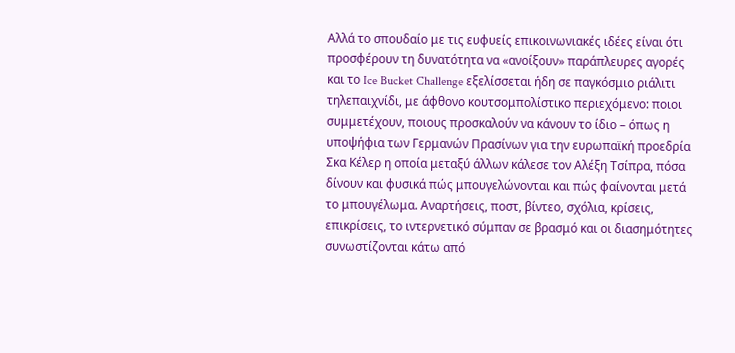Αλλά το σπουδαίο με τις ευφυείς επικοινωνιακές ιδέες είναι ότι προσφέρουν τη δυνατότητα να «ανοίξουν» παράπλευρες αγορές και το Ice Bucket Challenge εξελίσσεται ήδη σε παγκόσμιο ριάλιτι τηλεπαιχνίδι, με άφθονο κουτσομπολίστικο περιεχόμενο: ποιοι συμμετέχουν, ποιους προσκαλούν να κάνουν το ίδιο – όπως η υποψήφια των Γερμανών Πρασίνων για την ευρωπαϊκή προεδρία Σκα Κέλερ η οποία μεταξύ άλλων κάλεσε τον Αλέξη Τσίπρα, πόσα δίνουν και φυσικά πώς μπουγελώνονται και πώς φαίνονται μετά το μπουγέλωμα. Αναρτήσεις, ποστ, βίντεο, σχόλια, κρίσεις, επικρίσεις, το ιντερνετικό σύμπαν σε βρασμό και οι διασημότητες συνωστίζονται κάτω από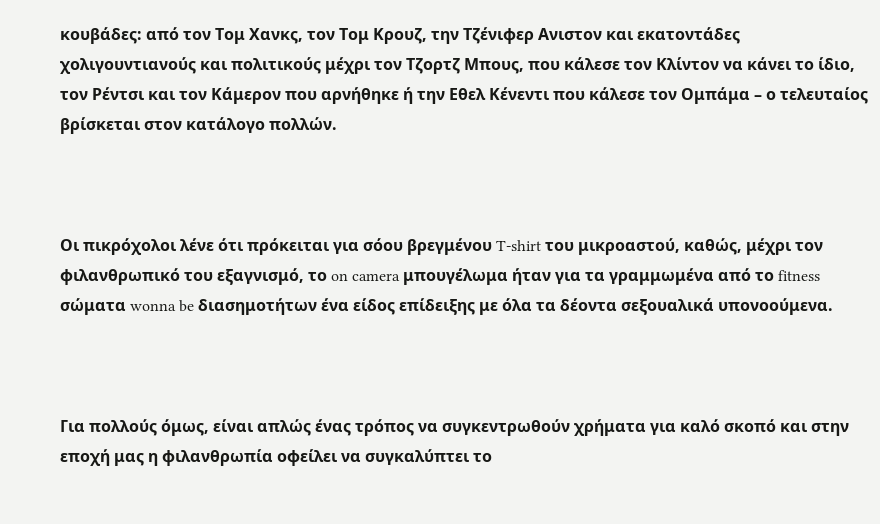κουβάδες: από τον Τομ Χανκς, τον Τομ Κρουζ, την Τζένιφερ Ανιστον και εκατοντάδες χολιγουντιανούς και πολιτικούς μέχρι τον Τζορτζ Μπους, που κάλεσε τον Κλίντον να κάνει το ίδιο, τον Ρέντσι και τον Κάμερον που αρνήθηκε ή την Εθελ Κένεντι που κάλεσε τον Ομπάμα – ο τελευταίος βρίσκεται στον κατάλογο πολλών.



Οι πικρόχολοι λένε ότι πρόκειται για σόου βρεγμένου T-shirt του μικροαστού, καθώς, μέχρι τον φιλανθρωπικό του εξαγνισμό, το on camera μπουγέλωμα ήταν για τα γραμμωμένα από το fitness σώματα wonna be διασημοτήτων ένα είδος επίδειξης με όλα τα δέοντα σεξουαλικά υπονοούμενα.



Για πολλούς όμως, είναι απλώς ένας τρόπος να συγκεντρωθούν χρήματα για καλό σκοπό και στην εποχή μας η φιλανθρωπία οφείλει να συγκαλύπτει το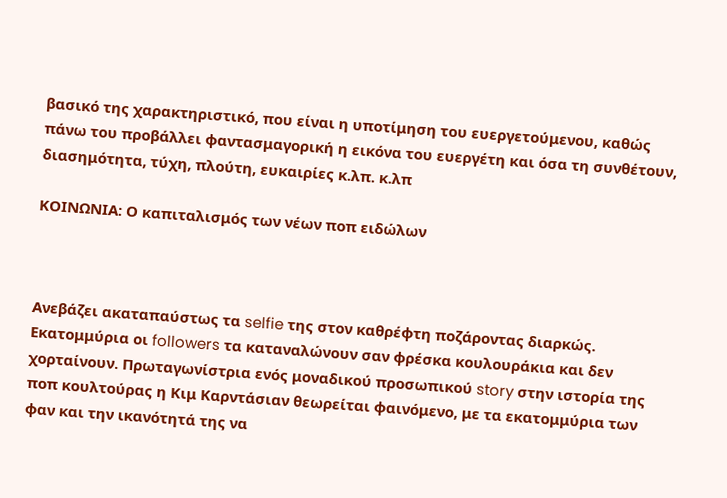βασικό της χαρακτηριστικό, που είναι η υποτίμηση του ευεργετούμενου, καθώς πάνω του προβάλλει φαντασμαγορική η εικόνα του ευεργέτη και όσα τη συνθέτουν, διασημότητα, τύχη, πλούτη, ευκαιρίες κ.λπ. κ.λπ

ΚΟΙΝΩΝΙΑ: Ο καπιταλισμός των νέων ποπ ειδώλων



Ανεβάζει ακαταπαύστως τα selfie της στον καθρέφτη ποζάροντας διαρκώς. Εκατομμύρια οι followers τα καταναλώνουν σαν φρέσκα κουλουράκια και δεν χορταίνουν. Πρωταγωνίστρια ενός μοναδικού προσωπικού story στην ιστορία της ποπ κουλτούρας η Κιμ Καρντάσιαν θεωρείται φαινόμενο, με τα εκατομμύρια των φαν και την ικανότητά της να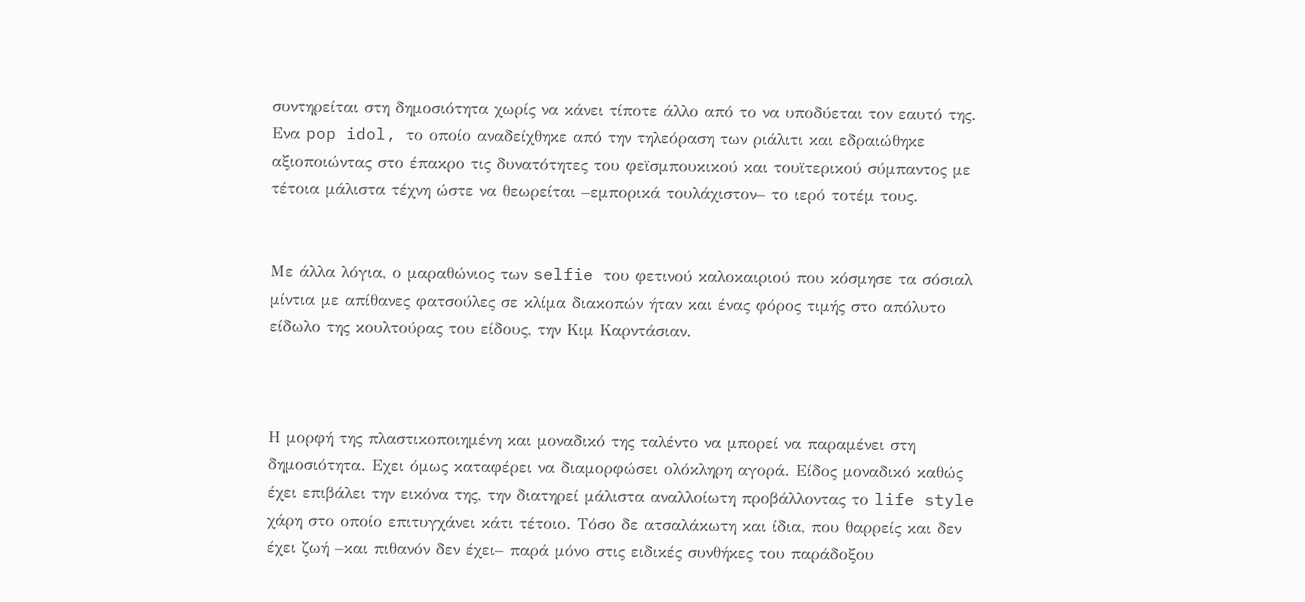συντηρείται στη δημοσιότητα χωρίς να κάνει τίποτε άλλο από το να υποδύεται τον εαυτό της. Ενα pop idol, το οποίο αναδείχθηκε από την τηλεόραση των ριάλιτι και εδραιώθηκε αξιοποιώντας στο έπακρο τις δυνατότητες του φεϊσμπουκικού και τουϊτερικού σύμπαντος με τέτοια μάλιστα τέχνη ώστε να θεωρείται –εμπορικά τουλάχιστον– το ιερό τοτέμ τους.


Με άλλα λόγια, ο μαραθώνιος των selfie του φετινού καλοκαιριού που κόσμησε τα σόσιαλ μίντια με απίθανες φατσούλες σε κλίμα διακοπών ήταν και ένας φόρος τιμής στο απόλυτο είδωλο της κουλτούρας του είδους, την Κιμ Καρντάσιαν.



Η μορφή της πλαστικοποιημένη και μοναδικό της ταλέντο να μπορεί να παραμένει στη δημοσιότητα. Εχει όμως καταφέρει να διαμορφώσει ολόκληρη αγορά. Είδος μοναδικό καθώς έχει επιβάλει την εικόνα της, την διατηρεί μάλιστα αναλλοίωτη προβάλλοντας το life style χάρη στο οποίο επιτυγχάνει κάτι τέτοιο. Τόσο δε ατσαλάκωτη και ίδια, που θαρρείς και δεν έχει ζωή –και πιθανόν δεν έχει– παρά μόνο στις ειδικές συνθήκες του παράδοξου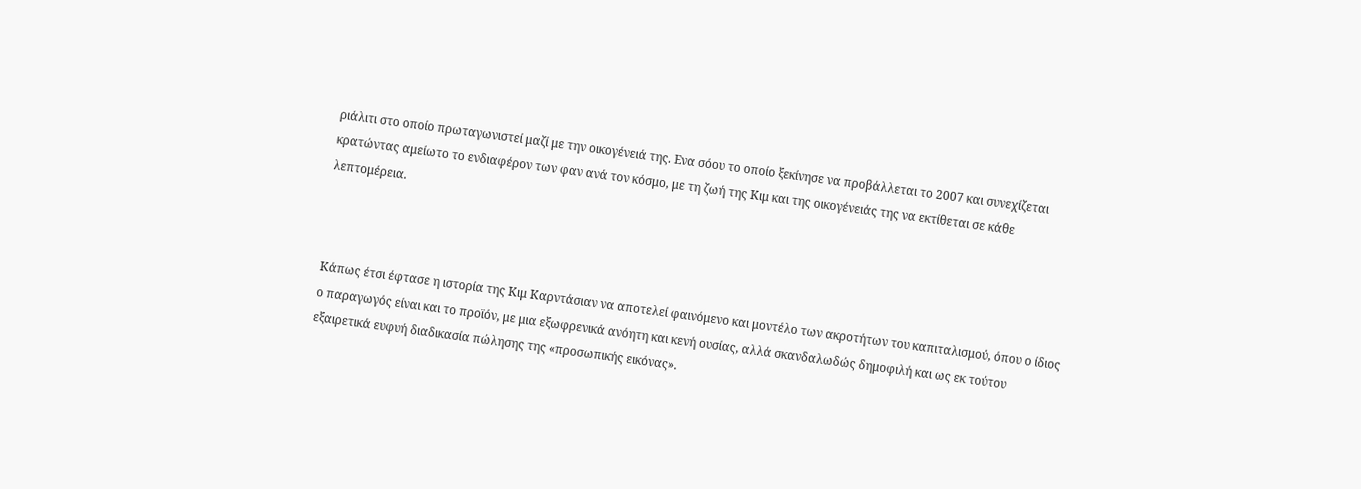ριάλιτι στο οποίο πρωταγωνιστεί μαζί με την οικογένειά της. Ενα σόου το οποίο ξεκίνησε να προβάλλεται το 2007 και συνεχίζεται κρατώντας αμείωτο το ενδιαφέρον των φαν ανά τον κόσμο, με τη ζωή της Κιμ και της οικογένειάς της να εκτίθεται σε κάθε λεπτομέρεια.



Κάπως έτσι έφτασε η ιστορία της Κιμ Καρντάσιαν να αποτελεί φαινόμενο και μοντέλο των ακροτήτων του καπιταλισμού, όπου ο ίδιος ο παραγωγός είναι και το προϊόν, με μια εξωφρενικά ανόητη και κενή ουσίας, αλλά σκανδαλωδώς δημοφιλή και ως εκ τούτου εξαιρετικά ευφυή διαδικασία πώλησης της «προσωπικής εικόνας».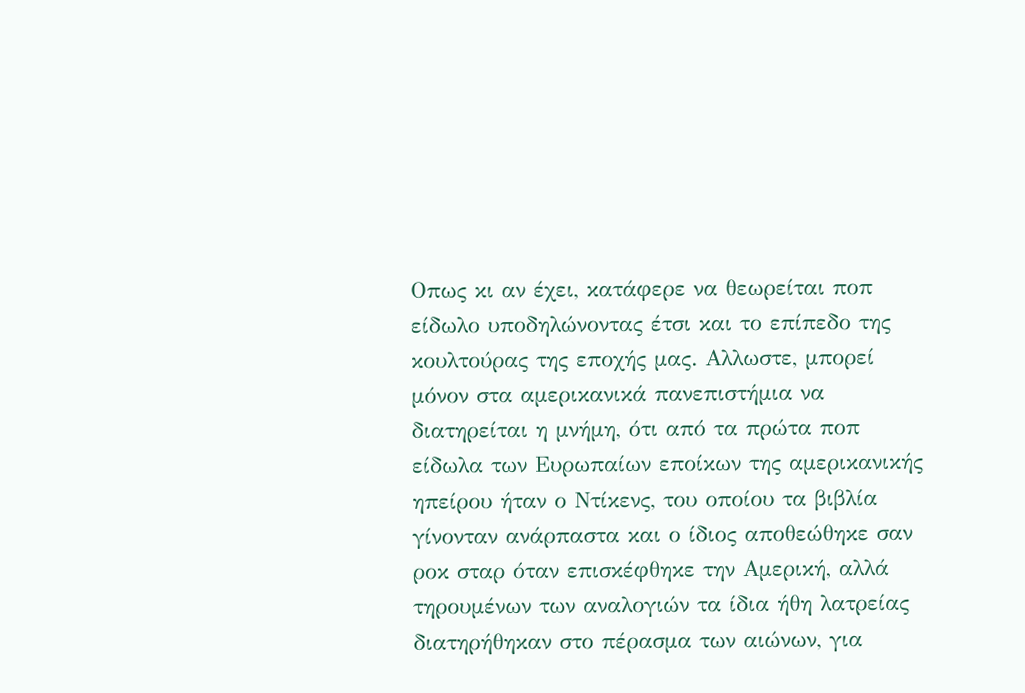Οπως κι αν έχει, κατάφερε να θεωρείται ποπ είδωλο υποδηλώνοντας έτσι και το επίπεδο της κουλτούρας της εποχής μας. Αλλωστε, μπορεί μόνον στα αμερικανικά πανεπιστήμια να διατηρείται η μνήμη, ότι από τα πρώτα ποπ είδωλα των Ευρωπαίων εποίκων της αμερικανικής ηπείρου ήταν ο Ντίκενς, του οποίου τα βιβλία γίνονταν ανάρπαστα και ο ίδιος αποθεώθηκε σαν ροκ σταρ όταν επισκέφθηκε την Αμερική, αλλά τηρουμένων των αναλογιών τα ίδια ήθη λατρείας διατηρήθηκαν στο πέρασμα των αιώνων, για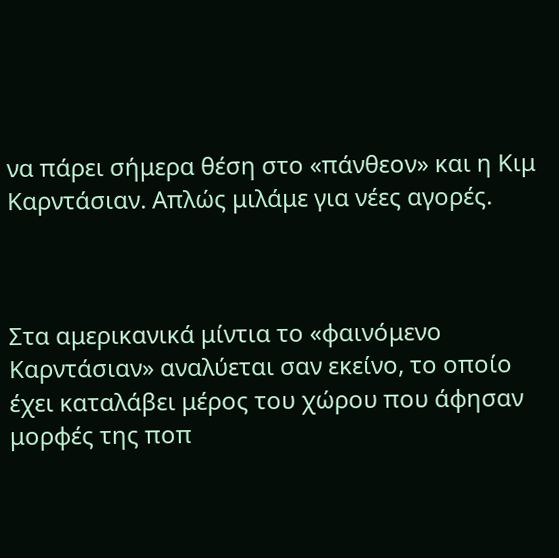να πάρει σήμερα θέση στο «πάνθεον» και η Κιμ Καρντάσιαν. Απλώς μιλάμε για νέες αγορές.



Στα αμερικανικά μίντια το «φαινόμενο Καρντάσιαν» αναλύεται σαν εκείνο, το οποίο έχει καταλάβει μέρος του χώρου που άφησαν μορφές της ποπ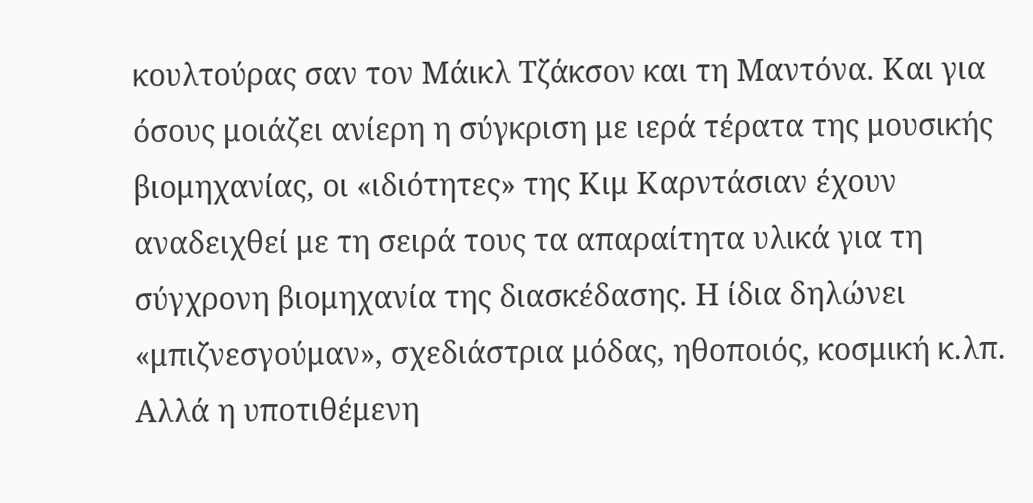κουλτούρας σαν τον Μάικλ Τζάκσον και τη Μαντόνα. Και για όσους μοιάζει ανίερη η σύγκριση με ιερά τέρατα της μουσικής βιομηχανίας, οι «ιδιότητες» της Κιμ Καρντάσιαν έχουν αναδειχθεί με τη σειρά τους τα απαραίτητα υλικά για τη σύγχρονη βιομηχανία της διασκέδασης. Η ίδια δηλώνει «μπιζνεσγούμαν», σχεδιάστρια μόδας, ηθοποιός, κοσμική κ.λπ. Αλλά η υποτιθέμενη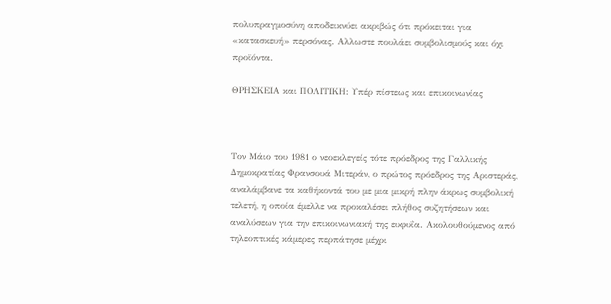πολυπραγμοσύνη αποδεικνύει ακριβώς ότι πρόκειται για «κατασκευή» περσόνας. Αλλωστε πουλάει συμβολισμούς και όχι προϊόντα.

ΘΡΗΣΚΕΙΑ και ΠΟΛΙΤΙΚΗ: Υπέρ πίστεως και επικοινωνίας



Τον Μάιο του 1981 ο νεοεκλεγείς τότε πρόεδρος της Γαλλικής Δημοκρατίας Φρανσουά Μιτεράν, ο πρώτος πρόεδρος της Αριστεράς, αναλάμβανε τα καθήκοντά του με μια μικρή πλην άκρως συμβολική τελετή, η οποία έμελλε να προκαλέσει πλήθος συζητήσεων και αναλύσεων για την επικοινωνιακή της ευφυΐα. Ακολουθούμενος από τηλεοπτικές κάμερες περπάτησε μέχρι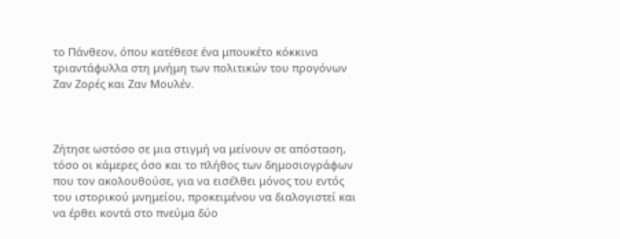το Πάνθεον, όπου κατέθεσε ένα μπουκέτο κόκκινα τριαντάφυλλα στη μνήμη των πολιτικών του προγόνων Ζαν Ζορές και Ζαν Μουλέν.



Ζήτησε ωστόσο σε μια στιγμή να μείνουν σε απόσταση, τόσο οι κάμερες όσο και το πλήθος των δημοσιογράφων που τον ακολουθούσε, για να εισέλθει μόνος του εντός του ιστορικού μνημείου, προκειμένου να διαλογιστεί και να έρθει κοντά στο πνεύμα δύο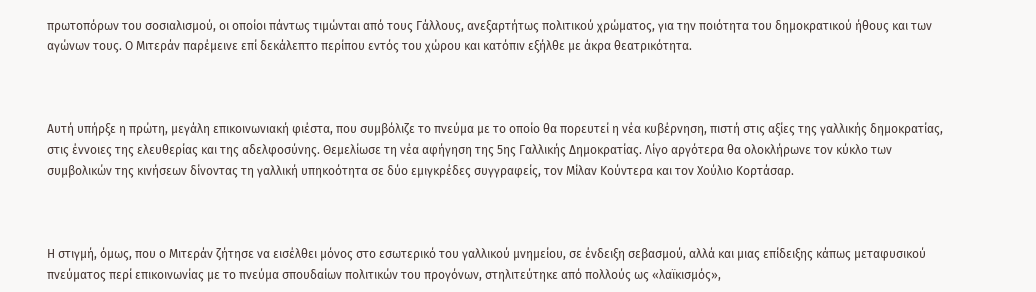πρωτοπόρων του σοσιαλισμού, οι οποίοι πάντως τιμώνται από τους Γάλλους, ανεξαρτήτως πολιτικού χρώματος, για την ποιότητα του δημοκρατικού ήθους και των αγώνων τους. Ο Μιτεράν παρέμεινε επί δεκάλεπτο περίπου εντός του χώρου και κατόπιν εξήλθε με άκρα θεατρικότητα.



Αυτή υπήρξε η πρώτη, μεγάλη επικοινωνιακή φιέστα, που συμβόλιζε το πνεύμα με το οποίο θα πορευτεί η νέα κυβέρνηση, πιστή στις αξίες της γαλλικής δημοκρατίας, στις έννοιες της ελευθερίας και της αδελφοσύνης. Θεμελίωσε τη νέα αφήγηση της 5ης Γαλλικής Δημοκρατίας. Λίγο αργότερα θα ολοκλήρωνε τον κύκλο των συμβολικών της κινήσεων δίνοντας τη γαλλική υπηκοότητα σε δύο εμιγκρέδες συγγραφείς, τον Μίλαν Κούντερα και τον Χούλιο Κορτάσαρ.



Η στιγμή, όμως, που ο Μιτεράν ζήτησε να εισέλθει μόνος στο εσωτερικό του γαλλικού μνημείου, σε ένδειξη σεβασμού, αλλά και μιας επίδειξης κάπως μεταφυσικού πνεύματος περί επικοινωνίας με το πνεύμα σπουδαίων πολιτικών του προγόνων, στηλιτεύτηκε από πολλούς ως «λαϊκισμός»,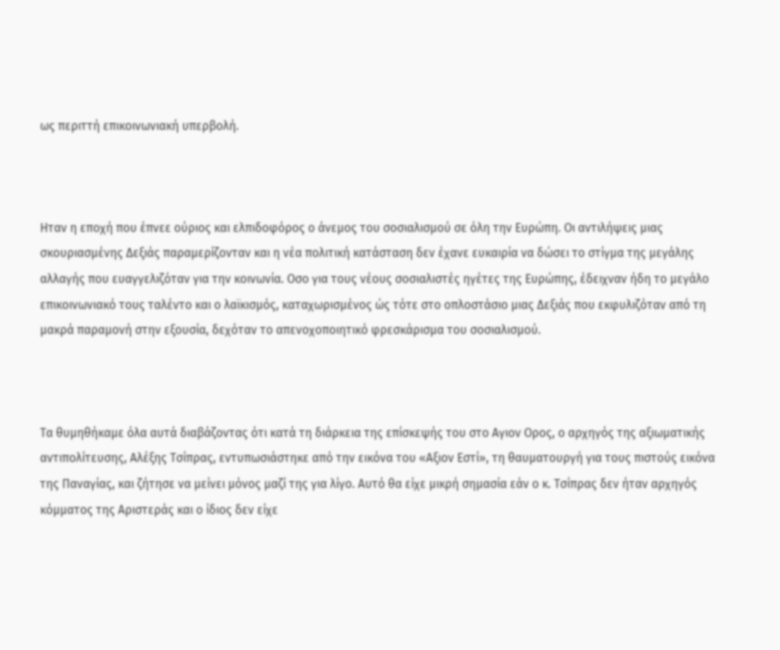ως περιττή επικοινωνιακή υπερβολή.



Ηταν η εποχή που έπνεε ούριος και ελπιδοφόρος ο άνεμος του σοσιαλισμού σε όλη την Ευρώπη. Οι αντιλήψεις μιας σκουριασμένης Δεξιάς παραμερίζονταν και η νέα πολιτική κατάσταση δεν έχανε ευκαιρία να δώσει το στίγμα της μεγάλης αλλαγής που ευαγγελιζόταν για την κοινωνία. Οσο για τους νέους σοσιαλιστές ηγέτες της Ευρώπης, έδειχναν ήδη το μεγάλο επικοινωνιακό τους ταλέντο και ο λαϊκισμός, καταχωρισμένος ώς τότε στο οπλοστάσιο μιας Δεξιάς που εκφυλιζόταν από τη μακρά παραμονή στην εξουσία, δεχόταν το απενοχοποιητικό φρεσκάρισμα του σοσιαλισμού.



Τα θυμηθήκαμε όλα αυτά διαβάζοντας ότι κατά τη διάρκεια της επίσκεψής του στο Αγιον Ορος, ο αρχηγός της αξιωματικής αντιπολίτευσης, Αλέξης Τσίπρας, εντυπωσιάστηκε από την εικόνα του «Αξιον Εστί», τη θαυματουργή για τους πιστούς εικόνα της Παναγίας, και ζήτησε να μείνει μόνος μαζί της για λίγο. Αυτό θα είχε μικρή σημασία εάν ο κ. Τσίπρας δεν ήταν αρχηγός κόμματος της Αριστεράς και ο ίδιος δεν είχε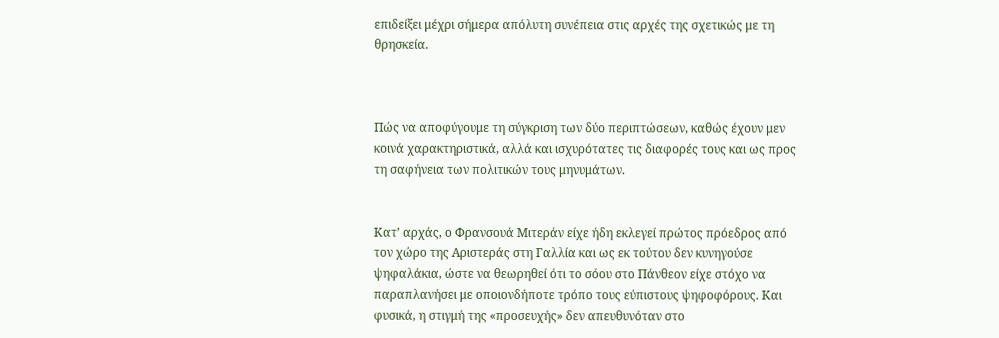επιδείξει μέχρι σήμερα απόλυτη συνέπεια στις αρχές της σχετικώς με τη θρησκεία.



Πώς να αποφύγουμε τη σύγκριση των δύο περιπτώσεων, καθώς έχουν μεν κοινά χαρακτηριστικά, αλλά και ισχυρότατες τις διαφορές τους και ως προς τη σαφήνεια των πολιτικών τους μηνυμάτων.


Κατ’ αρχάς, ο Φρανσουά Μιτεράν είχε ήδη εκλεγεί πρώτος πρόεδρος από τον χώρο της Αριστεράς στη Γαλλία και ως εκ τούτου δεν κυνηγούσε ψηφαλάκια, ώστε να θεωρηθεί ότι το σόου στο Πάνθεον είχε στόχο να παραπλανήσει με οποιονδήποτε τρόπο τους εύπιστους ψηφοφόρους. Και φυσικά, η στιγμή της «προσευχής» δεν απευθυνόταν στο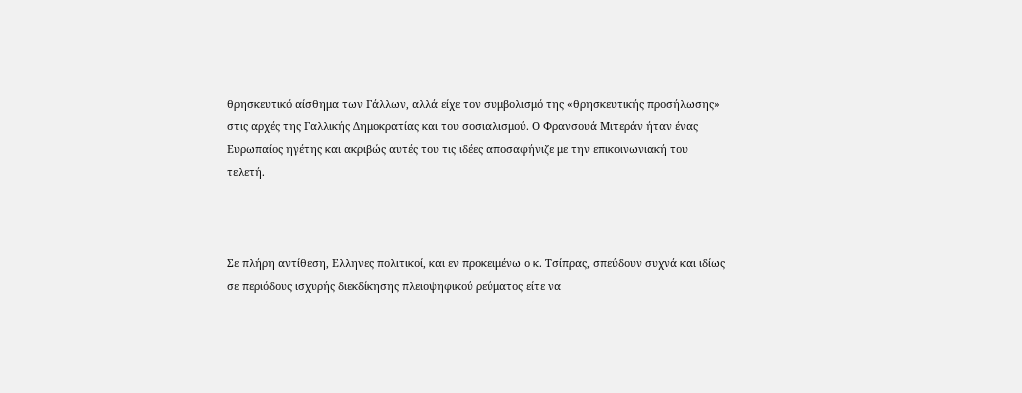θρησκευτικό αίσθημα των Γάλλων, αλλά είχε τον συμβολισμό της «θρησκευτικής προσήλωσης» στις αρχές της Γαλλικής Δημοκρατίας και του σοσιαλισμού. Ο Φρανσουά Μιτεράν ήταν ένας Ευρωπαίος ηγέτης και ακριβώς αυτές του τις ιδέες αποσαφήνιζε με την επικοινωνιακή του τελετή.



Σε πλήρη αντίθεση, Ελληνες πολιτικοί, και εν προκειμένω ο κ. Τσίπρας, σπεύδουν συχνά και ιδίως σε περιόδους ισχυρής διεκδίκησης πλειοψηφικού ρεύματος είτε να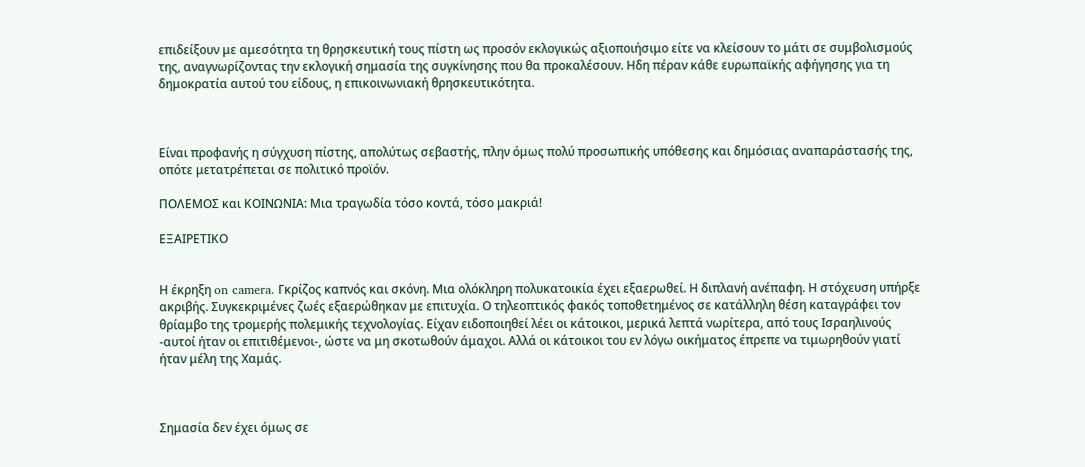επιδείξουν με αμεσότητα τη θρησκευτική τους πίστη ως προσόν εκλογικώς αξιοποιήσιμο είτε να κλείσουν το μάτι σε συμβολισμούς της, αναγνωρίζοντας την εκλογική σημασία της συγκίνησης που θα προκαλέσουν. Ηδη πέραν κάθε ευρωπαϊκής αφήγησης για τη δημοκρατία αυτού του είδους, η επικοινωνιακή θρησκευτικότητα.



Είναι προφανής η σύγχυση πίστης, απολύτως σεβαστής, πλην όμως πολύ προσωπικής υπόθεσης και δημόσιας αναπαράστασής της, οπότε μετατρέπεται σε πολιτικό προϊόν.

ΠΟΛΕΜΟΣ και ΚΟΙΝΩΝΙΑ: Μια τραγωδία τόσο κοντά, τόσο μακριά!

ΕΞΑΙΡΕΤΙΚΟ


Η έκρηξη on camera. Γκρίζος καπνός και σκόνη. Μια ολόκληρη πολυκατοικία έχει εξαερωθεί. Η διπλανή ανέπαφη. Η στόχευση υπήρξε ακριβής. Συγκεκριμένες ζωές εξαερώθηκαν με επιτυχία. Ο τηλεοπτικός φακός τοποθετημένος σε κατάλληλη θέση καταγράφει τον θρίαμβο της τρομερής πολεμικής τεχνολογίας. Είχαν ειδοποιηθεί λέει οι κάτοικοι, μερικά λεπτά νωρίτερα, από τους Ισραηλινούς -αυτοί ήταν οι επιτιθέμενοι-, ώστε να μη σκοτωθούν άμαχοι. Αλλά οι κάτοικοι του εν λόγω οικήματος έπρεπε να τιμωρηθούν γιατί ήταν μέλη της Χαμάς.



Σημασία δεν έχει όμως σε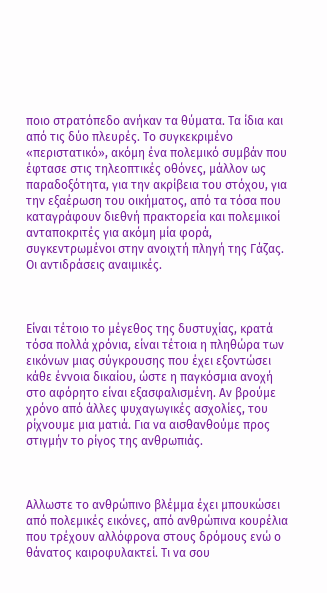ποιο στρατόπεδο ανήκαν τα θύματα. Τα ίδια και από τις δύο πλευρές. Το συγκεκριμένο «περιστατικό», ακόμη ένα πολεμικό συμβάν που έφτασε στις τηλεοπτικές οθόνες, μάλλον ως παραδοξότητα, για την ακρίβεια του στόχου, για την εξαέρωση του οικήματος, από τα τόσα που καταγράφουν διεθνή πρακτορεία και πολεμικοί ανταποκριτές για ακόμη μία φορά, συγκεντρωμένοι στην ανοιχτή πληγή της Γάζας. Οι αντιδράσεις αναιμικές.



Είναι τέτοιο το μέγεθος της δυστυχίας, κρατά τόσα πολλά χρόνια, είναι τέτοια η πληθώρα των εικόνων μιας σύγκρουσης που έχει εξοντώσει κάθε έννοια δικαίου, ώστε η παγκόσμια ανοχή στο αφόρητο είναι εξασφαλισμένη. Αν βρούμε χρόνο από άλλες ψυχαγωγικές ασχολίες, του ρίχνουμε μια ματιά. Για να αισθανθούμε προς στιγμήν το ρίγος της ανθρωπιάς.



Αλλωστε το ανθρώπινο βλέμμα έχει μπουκώσει από πολεμικές εικόνες, από ανθρώπινα κουρέλια που τρέχουν αλλόφρονα στους δρόμους ενώ ο θάνατος καιροφυλακτεί. Τι να σου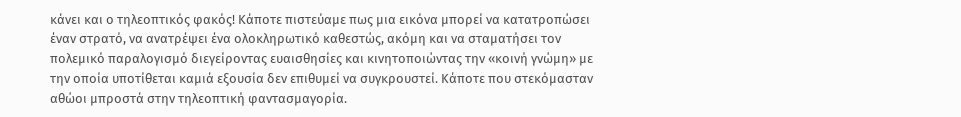κάνει και ο τηλεοπτικός φακός! Κάποτε πιστεύαμε πως μια εικόνα μπορεί να κατατροπώσει έναν στρατό, να ανατρέψει ένα ολοκληρωτικό καθεστώς, ακόμη και να σταματήσει τον πολεμικό παραλογισμό διεγείροντας ευαισθησίες και κινητοποιώντας την «κοινή γνώμη» με την οποία υποτίθεται καμιά εξουσία δεν επιθυμεί να συγκρουστεί. Κάποτε που στεκόμασταν αθώοι μπροστά στην τηλεοπτική φαντασμαγορία.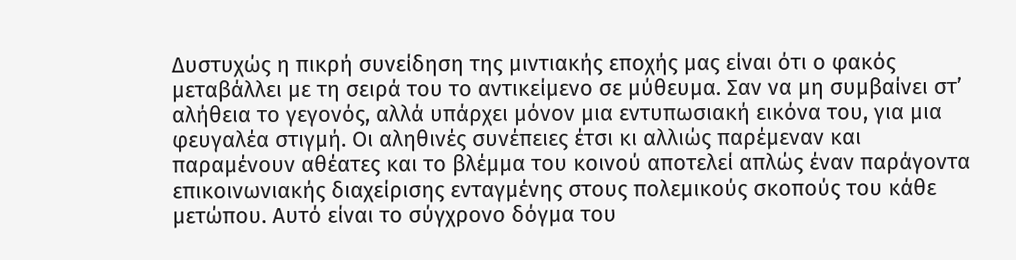Δυστυχώς η πικρή συνείδηση της μιντιακής εποχής μας είναι ότι ο φακός μεταβάλλει με τη σειρά του το αντικείμενο σε μύθευμα. Σαν να μη συμβαίνει στ’ αλήθεια το γεγονός, αλλά υπάρχει μόνον μια εντυπωσιακή εικόνα του, για μια φευγαλέα στιγμή. Οι αληθινές συνέπειες έτσι κι αλλιώς παρέμεναν και παραμένουν αθέατες και το βλέμμα του κοινού αποτελεί απλώς έναν παράγοντα επικοινωνιακής διαχείρισης ενταγμένης στους πολεμικούς σκοπούς του κάθε μετώπου. Αυτό είναι το σύγχρονο δόγμα του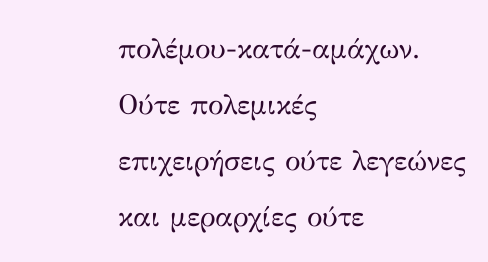πολέμου-κατά-αμάχων. Ούτε πολεμικές επιχειρήσεις ούτε λεγεώνες και μεραρχίες ούτε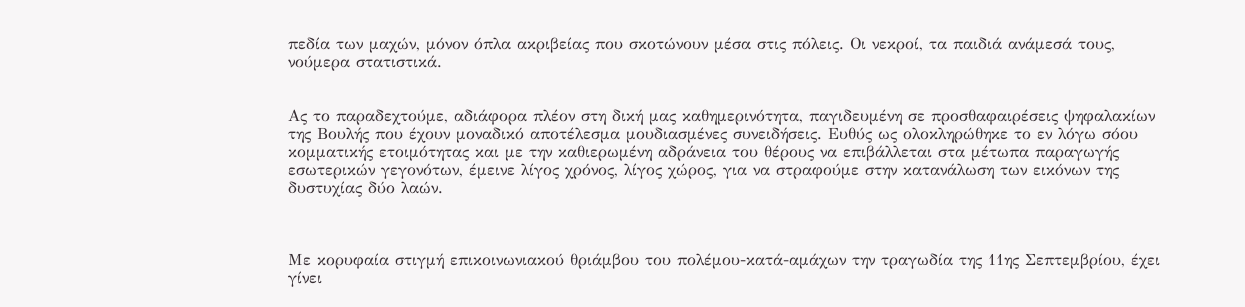πεδία των μαχών, μόνον όπλα ακριβείας που σκοτώνουν μέσα στις πόλεις. Οι νεκροί, τα παιδιά ανάμεσά τους, νούμερα στατιστικά.


Ας το παραδεχτούμε, αδιάφορα πλέον στη δική μας καθημερινότητα, παγιδευμένη σε προσθαφαιρέσεις ψηφαλακίων της Βουλής που έχουν μοναδικό αποτέλεσμα μουδιασμένες συνειδήσεις. Ευθύς ως ολοκληρώθηκε το εν λόγω σόου κομματικής ετοιμότητας και με την καθιερωμένη αδράνεια του θέρους να επιβάλλεται στα μέτωπα παραγωγής εσωτερικών γεγονότων, έμεινε λίγος χρόνος, λίγος χώρος, για να στραφούμε στην κατανάλωση των εικόνων της δυστυχίας δύο λαών.



Με κορυφαία στιγμή επικοινωνιακού θριάμβου του πολέμου-κατά-αμάχων την τραγωδία της 11ης Σεπτεμβρίου, έχει γίνει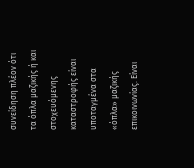συνείδηση πλέον ότι τα όπλα μαζικής ή και στοχευόμενης καταστροφής είναι υποταγμένα στα «όπλα» μαζικής επικοινωνίας. Είναι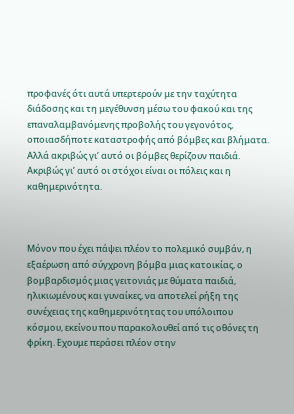προφανές ότι αυτά υπερτερούν με την ταχύτητα διάδοσης και τη μεγέθυνση μέσω του φακού και της επαναλαμβανόμενης προβολής του γεγονότος, οποιασδήποτε καταστροφής από βόμβες και βλήματα. Αλλά ακριβώς γι’ αυτό οι βόμβες θερίζουν παιδιά. Ακριβώς γι’ αυτό οι στόχοι είναι οι πόλεις και η καθημερινότητα.



Μόνον που έχει πάψει πλέον το πολεμικό συμβάν, η εξαέρωση από σύγχρονη βόμβα μιας κατοικίας, ο βομβαρδισμός μιας γειτονιάς με θύματα παιδιά, ηλικιωμένους και γυναίκες, να αποτελεί ρήξη της συνέχειας της καθημερινότητας του υπόλοιπου κόσμου, εκείνου που παρακολουθεί από τις οθόνες τη φρίκη. Εχουμε περάσει πλέον στην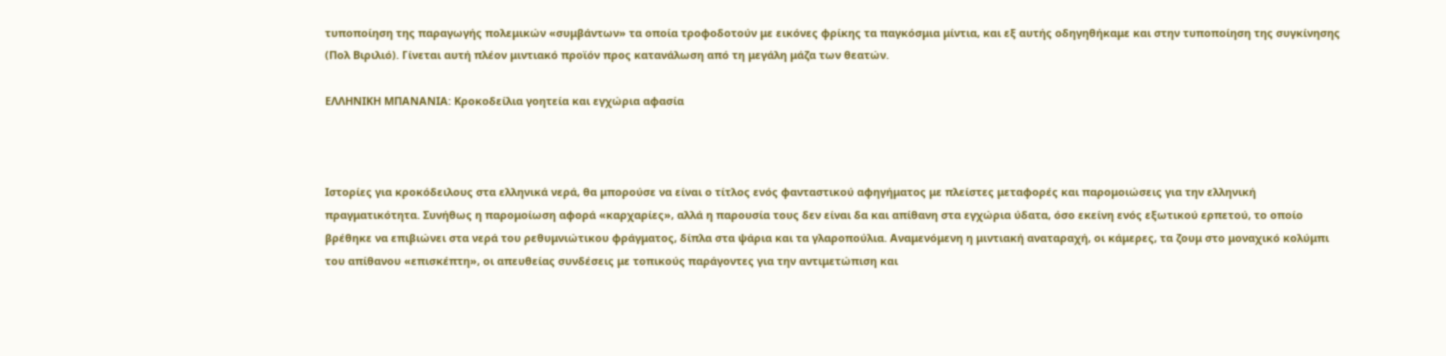τυποποίηση της παραγωγής πολεμικών «συμβάντων» τα οποία τροφοδοτούν με εικόνες φρίκης τα παγκόσμια μίντια, και εξ αυτής οδηγηθήκαμε και στην τυποποίηση της συγκίνησης (Πολ Βιριλιό). Γίνεται αυτή πλέον μιντιακό προϊόν προς κατανάλωση από τη μεγάλη μάζα των θεατών.

ΕΛΛΗΝΙΚΗ ΜΠΑΝΑΝΙΑ: Κροκοδείλια γοητεία και εγχώρια αφασία



Ιστορίες για κροκόδειλους στα ελληνικά νερά, θα μπορούσε να είναι ο τίτλος ενός φανταστικού αφηγήματος με πλείστες μεταφορές και παρομοιώσεις για την ελληνική πραγματικότητα. Συνήθως η παρομοίωση αφορά «καρχαρίες», αλλά η παρουσία τους δεν είναι δα και απίθανη στα εγχώρια ύδατα, όσο εκείνη ενός εξωτικού ερπετού, το οποίο βρέθηκε να επιβιώνει στα νερά του ρεθυμνιώτικου φράγματος, δίπλα στα ψάρια και τα γλαροπούλια. Αναμενόμενη η μιντιακή αναταραχή, οι κάμερες, τα ζουμ στο μοναχικό κολύμπι του απίθανου «επισκέπτη», οι απευθείας συνδέσεις με τοπικούς παράγοντες για την αντιμετώπιση και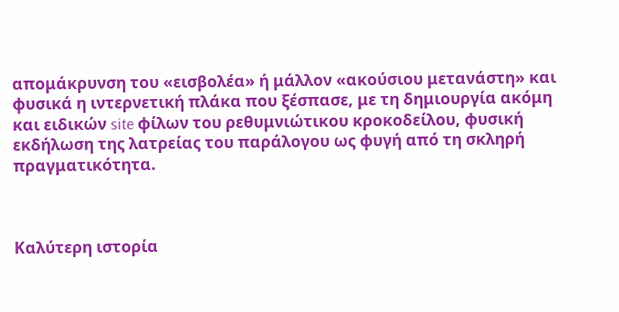απομάκρυνση του «εισβολέα» ή μάλλον «ακούσιου μετανάστη» και φυσικά η ιντερνετική πλάκα που ξέσπασε, με τη δημιουργία ακόμη και ειδικών site φίλων του ρεθυμνιώτικου κροκοδείλου, φυσική εκδήλωση της λατρείας του παράλογου ως φυγή από τη σκληρή πραγματικότητα.



Καλύτερη ιστορία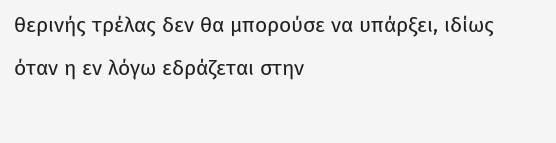θερινής τρέλας δεν θα μπορούσε να υπάρξει, ιδίως όταν η εν λόγω εδράζεται στην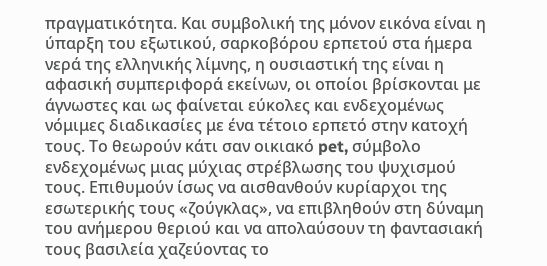πραγματικότητα. Και συμβολική της μόνον εικόνα είναι η ύπαρξη του εξωτικού, σαρκοβόρου ερπετού στα ήμερα νερά της ελληνικής λίμνης, η ουσιαστική της είναι η αφασική συμπεριφορά εκείνων, οι οποίοι βρίσκονται με άγνωστες και ως φαίνεται εύκολες και ενδεχομένως νόμιμες διαδικασίες με ένα τέτοιο ερπετό στην κατοχή τους. Το θεωρούν κάτι σαν οικιακό pet, σύμβολο ενδεχομένως μιας μύχιας στρέβλωσης του ψυχισμού τους. Επιθυμούν ίσως να αισθανθούν κυρίαρχοι της εσωτερικής τους «ζούγκλας», να επιβληθούν στη δύναμη του ανήμερου θεριού και να απολαύσουν τη φαντασιακή τους βασιλεία χαζεύοντας το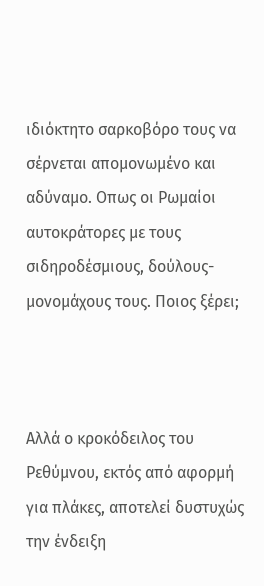ιδιόκτητο σαρκοβόρο τους να σέρνεται απομονωμένο και αδύναμο. Οπως οι Ρωμαίοι αυτοκράτορες με τους σιδηροδέσμιους, δούλους-μονομάχους τους. Ποιος ξέρει;



Αλλά ο κροκόδειλος του Ρεθύμνου, εκτός από αφορμή για πλάκες, αποτελεί δυστυχώς την ένδειξη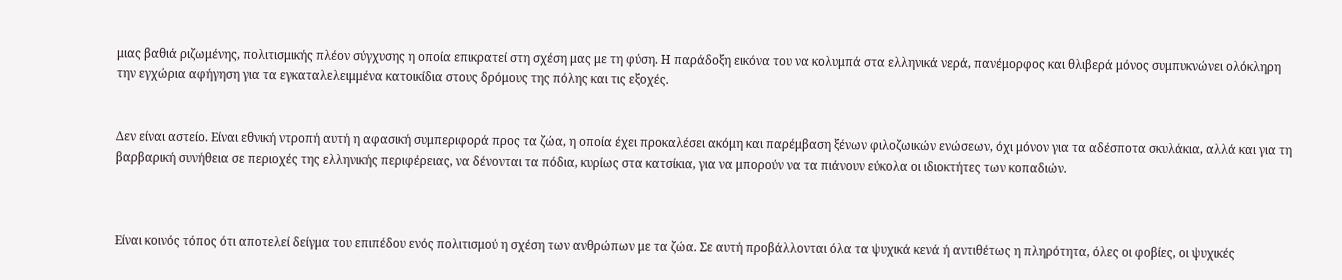μιας βαθιά ριζωμένης, πολιτισμικής πλέον σύγχυσης η οποία επικρατεί στη σχέση μας με τη φύση. Η παράδοξη εικόνα του να κολυμπά στα ελληνικά νερά, πανέμορφος και θλιβερά μόνος συμπυκνώνει ολόκληρη την εγχώρια αφήγηση για τα εγκαταλελειμμένα κατοικίδια στους δρόμους της πόλης και τις εξοχές.


Δεν είναι αστείο. Είναι εθνική ντροπή αυτή η αφασική συμπεριφορά προς τα ζώα, η οποία έχει προκαλέσει ακόμη και παρέμβαση ξένων φιλοζωικών ενώσεων, όχι μόνον για τα αδέσποτα σκυλάκια, αλλά και για τη βαρβαρική συνήθεια σε περιοχές της ελληνικής περιφέρειας, να δένονται τα πόδια, κυρίως στα κατσίκια, για να μπορούν να τα πιάνουν εύκολα οι ιδιοκτήτες των κοπαδιών.



Είναι κοινός τόπος ότι αποτελεί δείγμα του επιπέδου ενός πολιτισμού η σχέση των ανθρώπων με τα ζώα. Σε αυτή προβάλλονται όλα τα ψυχικά κενά ή αντιθέτως η πληρότητα, όλες οι φοβίες, οι ψυχικές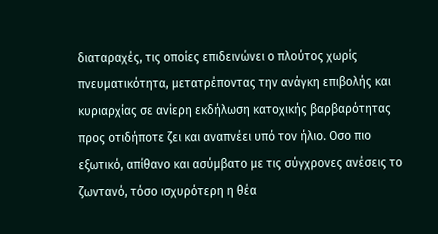διαταραχές, τις οποίες επιδεινώνει ο πλούτος χωρίς πνευματικότητα, μετατρέποντας την ανάγκη επιβολής και κυριαρχίας σε ανίερη εκδήλωση κατοχικής βαρβαρότητας προς οτιδήποτε ζει και αναπνέει υπό τον ήλιο. Οσο πιο εξωτικό, απίθανο και ασύμβατο με τις σύγχρονες ανέσεις το ζωντανό, τόσο ισχυρότερη η θέα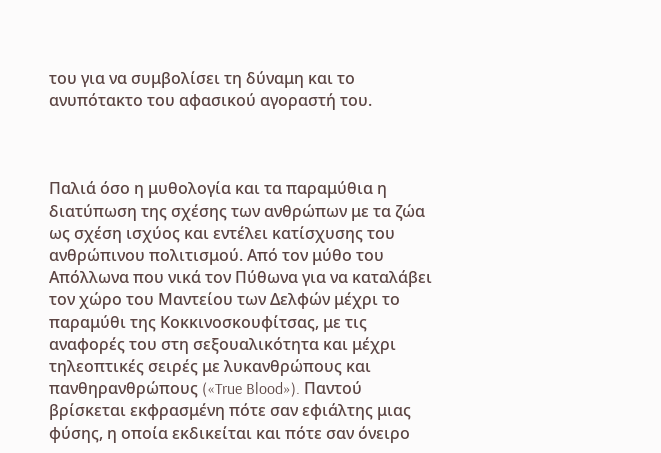του για να συμβολίσει τη δύναμη και το ανυπότακτο του αφασικού αγοραστή του.



Παλιά όσο η μυθολογία και τα παραμύθια η διατύπωση της σχέσης των ανθρώπων με τα ζώα ως σχέση ισχύος και εντέλει κατίσχυσης του ανθρώπινου πολιτισμού. Από τον μύθο του Απόλλωνα που νικά τον Πύθωνα για να καταλάβει τον χώρο του Μαντείου των Δελφών μέχρι το παραμύθι της Κοκκινοσκουφίτσας, με τις αναφορές του στη σεξουαλικότητα και μέχρι τηλεοπτικές σειρές με λυκανθρώπους και πανθηρανθρώπους («True Blood»). Παντού βρίσκεται εκφρασμένη πότε σαν εφιάλτης μιας φύσης, η οποία εκδικείται και πότε σαν όνειρο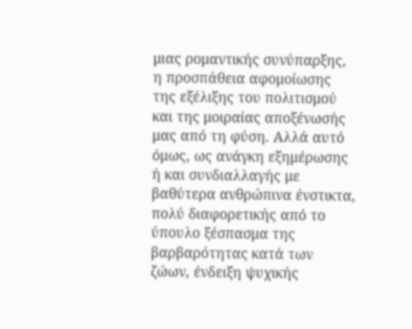μιας ρομαντικής συνύπαρξης, η προσπάθεια αφομοίωσης της εξέλιξης του πολιτισμού και της μοιραίας αποξένωσής μας από τη φύση. Αλλά αυτό όμως, ως ανάγκη εξημέρωσης ή και συνδιαλλαγής με βαθύτερα ανθρώπινα ένστικτα, πολύ διαφορετικής από το ύπουλο ξέσπασμα της βαρβαρότητας κατά των ζώων, ένδειξη ψυχικής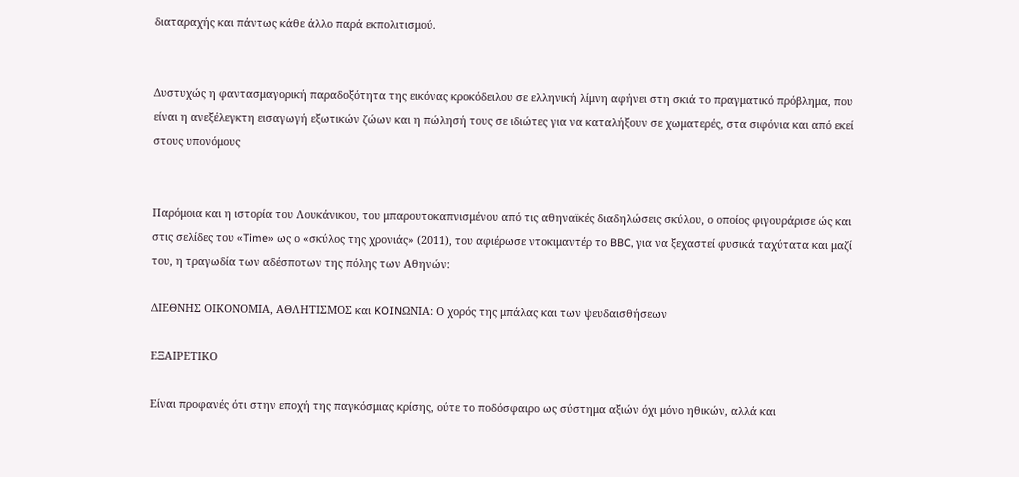διαταραχής και πάντως κάθε άλλο παρά εκπολιτισμού.


Δυστυχώς η φαντασμαγορική παραδοξότητα της εικόνας κροκόδειλου σε ελληνική λίμνη αφήνει στη σκιά το πραγματικό πρόβλημα, που είναι η ανεξέλεγκτη εισαγωγή εξωτικών ζώων και η πώλησή τους σε ιδιώτες για να καταλήξουν σε χωματερές, στα σιφόνια και από εκεί στους υπονόμους


Παρόμοια και η ιστορία του Λουκάνικου, του μπαρουτοκαπνισμένου από τις αθηναϊκές διαδηλώσεις σκύλου, ο οποίος φιγουράρισε ώς και στις σελίδες του «Time» ως ο «σκύλος της χρονιάς» (2011), του αφιέρωσε ντοκιμαντέρ το BBC, για να ξεχαστεί φυσικά ταχύτατα και μαζί του, η τραγωδία των αδέσποτων της πόλης των Αθηνών:

ΔΙΕΘΝΗΣ ΟΙΚΟΝΟΜΙΑ, ΑΘΛΗΤΙΣΜΟΣ και KOINΩΝΙΑ: Ο χορός της μπάλας και των ψευδαισθήσεων

ΕΞΑΙΡΕΤΙΚΟ

Είναι προφανές ότι στην εποχή της παγκόσμιας κρίσης, ούτε το ποδόσφαιρο ως σύστημα αξιών όχι μόνο ηθικών, αλλά και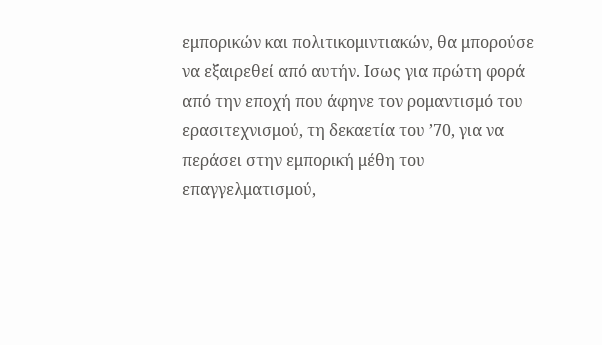εμπορικών και πολιτικομιντιακών, θα μπορούσε να εξαιρεθεί από αυτήν. Ισως για πρώτη φορά από την εποχή που άφηνε τον ρομαντισμό του ερασιτεχνισμού, τη δεκαετία του ’70, για να περάσει στην εμπορική μέθη του επαγγελματισμού,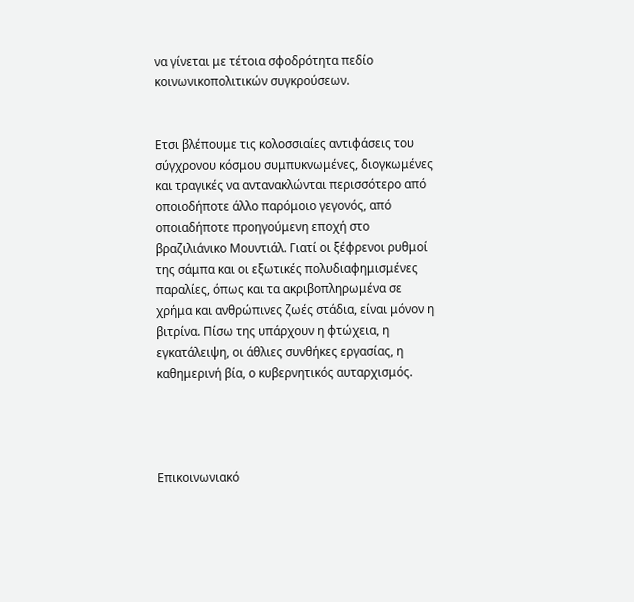να γίνεται με τέτοια σφοδρότητα πεδίο κοινωνικοπολιτικών συγκρούσεων.


Ετσι βλέπουμε τις κολοσσιαίες αντιφάσεις του σύγχρονου κόσμου συμπυκνωμένες, διογκωμένες και τραγικές να αντανακλώνται περισσότερο από οποιοδήποτε άλλο παρόμοιο γεγονός, από οποιαδήποτε προηγούμενη εποχή στο βραζιλιάνικο Μουντιάλ. Γιατί οι ξέφρενοι ρυθμοί της σάμπα και οι εξωτικές πολυδιαφημισμένες παραλίες, όπως και τα ακριβοπληρωμένα σε χρήμα και ανθρώπινες ζωές στάδια, είναι μόνον η βιτρίνα. Πίσω της υπάρχουν η φτώχεια, η εγκατάλειψη, οι άθλιες συνθήκες εργασίας, η καθημερινή βία, ο κυβερνητικός αυταρχισμός.




Επικοινωνιακό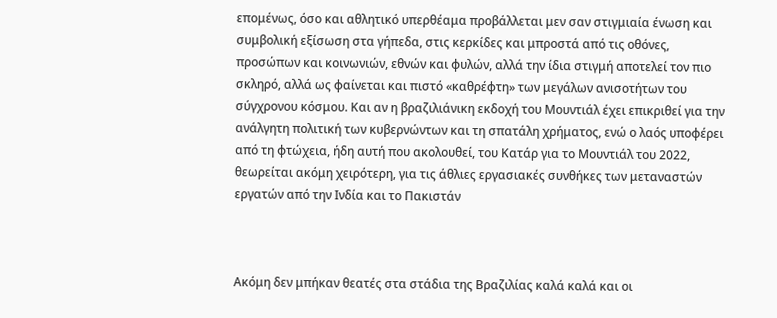επομένως, όσο και αθλητικό υπερθέαμα προβάλλεται μεν σαν στιγμιαία ένωση και συμβολική εξίσωση στα γήπεδα, στις κερκίδες και μπροστά από τις οθόνες, προσώπων και κοινωνιών, εθνών και φυλών, αλλά την ίδια στιγμή αποτελεί τον πιο σκληρό, αλλά ως φαίνεται και πιστό «καθρέφτη» των μεγάλων ανισοτήτων του σύγχρονου κόσμου. Και αν η βραζιλιάνικη εκδοχή του Μουντιάλ έχει επικριθεί για την ανάλγητη πολιτική των κυβερνώντων και τη σπατάλη χρήματος, ενώ ο λαός υποφέρει από τη φτώχεια, ήδη αυτή που ακολουθεί, του Κατάρ για το Μουντιάλ του 2022, θεωρείται ακόμη χειρότερη, για τις άθλιες εργασιακές συνθήκες των μεταναστών εργατών από την Ινδία και το Πακιστάν



Ακόμη δεν μπήκαν θεατές στα στάδια της Βραζιλίας καλά καλά και οι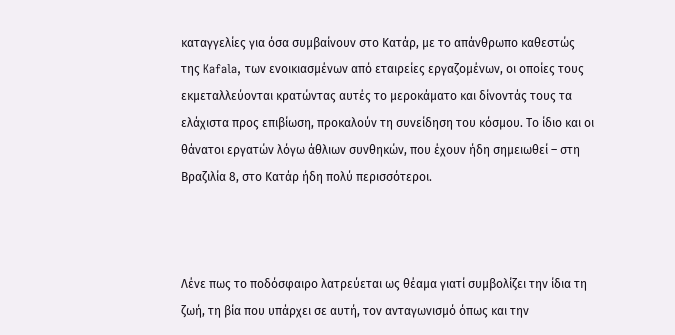καταγγελίες για όσα συμβαίνουν στο Κατάρ, με το απάνθρωπο καθεστώς της Kafala, των ενοικιασμένων από εταιρείες εργαζομένων, οι οποίες τους εκμεταλλεύονται κρατώντας αυτές το μεροκάματο και δίνοντάς τους τα ελάχιστα προς επιβίωση, προκαλούν τη συνείδηση του κόσμου. Το ίδιο και οι θάνατοι εργατών λόγω άθλιων συνθηκών, που έχουν ήδη σημειωθεί – στη Βραζιλία 8, στο Κατάρ ήδη πολύ περισσότεροι.



Λένε πως το ποδόσφαιρο λατρεύεται ως θέαμα γιατί συμβολίζει την ίδια τη ζωή, τη βία που υπάρχει σε αυτή, τον ανταγωνισμό όπως και την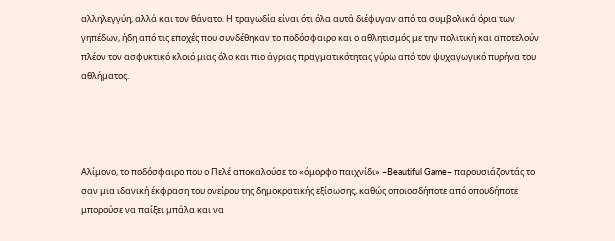αλληλεγγύη, αλλά και τον θάνατο. Η τραγωδία είναι ότι όλα αυτά διέφυγαν από τα συμβολικά όρια των γηπέδων, ήδη από τις εποχές που συνδέθηκαν το ποδόσφαιρο και ο αθλητισμός με την πολιτική και αποτελούν πλέον τον ασφυκτικό κλοιό μιας όλο και πιο άγριας πραγματικότητας γύρω από τον ψυχαγωγικό πυρήνα του αθλήματος.




Αλίμονο, το ποδόσφαιρο που ο Πελέ αποκαλούσε το «όμορφο παιχνίδι» –Beautiful Game– παρουσιάζοντάς το σαν μια ιδανική έκφραση του ονείρου της δημοκρατικής εξίσωσης, καθώς οποιοσδήποτε από οπουδήποτε μπορούσε να παίξει μπάλα και να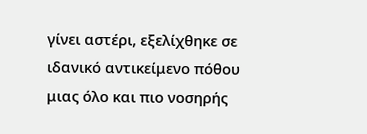γίνει αστέρι, εξελίχθηκε σε ιδανικό αντικείμενο πόθου μιας όλο και πιο νοσηρής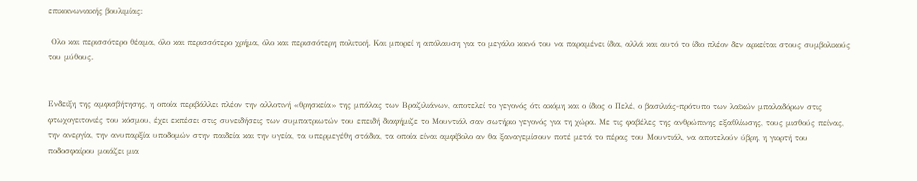επικοινωνιακής βουλιμίας:

 Ολο και περισσότερο θέαμα, όλο και περισσότερο χρήμα, όλο και περισσότερη πολιτική. Και μπορεί η απόλαυση για το μεγάλο κοινό του να παραμένει ίδια, αλλά και αυτό το ίδιο πλέον δεν αρκείται στους συμβολικούς του μύθους.


Ενδειξη της αμφισβήτησης, η οποία περιβάλλει πλέον την αλλοτινή «θρησκεία» της μπάλας των Βραζιλιάνων, αποτελεί το γεγονός ότι ακόμη και ο ίδιος ο Πελέ, ο βασιλιάς-πρότυπο των λαϊκών μπαλαδόρων στις φτωχογειτονιές του κόσμου, έχει εκπέσει στις συνειδήσεις των συμπατριωτών του επειδή διαφήμιζε το Μουντιάλ σαν σωτήριο γεγονός για τη χώρα. Με τις φαβέλες της ανθρώπινης εξαθλίωσης, τους μισθούς πείνας, την ανεργία, την ανυπαρξία υποδομών στην παιδεία και την υγεία, τα υπερμεγέθη στάδια, τα οποία είναι αμφίβολο αν θα ξαναγεμίσουν ποτέ μετά το πέρας του Μουντιάλ, να αποτελούν ύβρη, η γιορτή του ποδοσφαίρου μοιάζει μια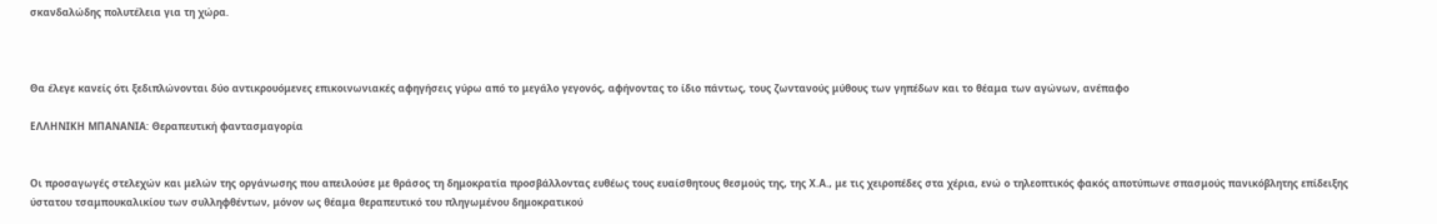σκανδαλώδης πολυτέλεια για τη χώρα.



Θα έλεγε κανείς ότι ξεδιπλώνονται δύο αντικρουόμενες επικοινωνιακές αφηγήσεις γύρω από το μεγάλο γεγονός, αφήνοντας το ίδιο πάντως, τους ζωντανούς μύθους των γηπέδων και το θέαμα των αγώνων, ανέπαφο

ΕΛΛΗΝΙΚΗ ΜΠΑΝΑΝΙΑ: Θεραπευτική φαντασμαγορία


Οι προσαγωγές στελεχών και μελών της οργάνωσης που απειλούσε με θράσος τη δημοκρατία προσβάλλοντας ευθέως τους ευαίσθητους θεσμούς της, της Χ.Α., με τις χειροπέδες στα χέρια, ενώ ο τηλεοπτικός φακός αποτύπωνε σπασμούς πανικόβλητης επίδειξης ύστατου τσαμπουκαλικίου των συλληφθέντων, μόνον ως θέαμα θεραπευτικό του πληγωμένου δημοκρατικού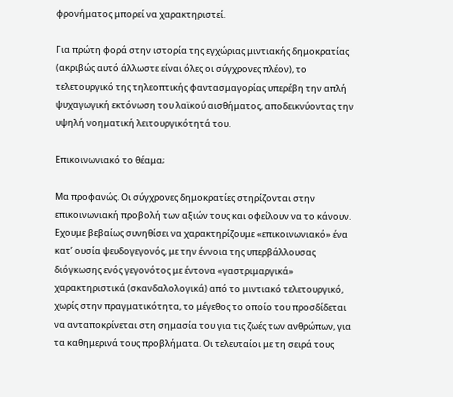φρονήματος μπορεί να χαρακτηριστεί.

Για πρώτη φορά στην ιστορία της εγχώριας μιντιακής δημοκρατίας (ακριβώς αυτό άλλωστε είναι όλες οι σύγχρονες πλέον), το τελετουργικό της τηλεοπτικής φαντασμαγορίας υπερέβη την απλή ψυχαγωγική εκτόνωση του λαϊκού αισθήματος, αποδεικνύοντας την υψηλή νοηματική λειτουργικότητά του.

Επικοινωνιακό το θέαμα;

Μα προφανώς. Οι σύγχρονες δημοκρατίες στηρίζονται στην επικοινωνιακή προβολή των αξιών τους και οφείλουν να το κάνουν. Εχουμε βεβαίως συνηθίσει να χαρακτηρίζουμε «επικοινωνιακό» ένα κατ’ ουσία ψευδογεγονός, με την έννοια της υπερβάλλουσας διόγκωσης ενός γεγονότος με έντονα «γαστριμαργικά» χαρακτηριστικά (σκανδαλολογικά) από το μιντιακό τελετουργικό, χωρίς στην πραγματικότητα, το μέγεθος το οποίο του προσδίδεται να ανταποκρίνεται στη σημασία του για τις ζωές των ανθρώπων, για τα καθημερινά τους προβλήματα. Οι τελευταίοι με τη σειρά τους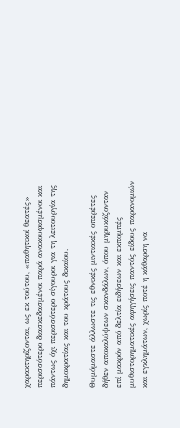χαρακτηρίζονται, ως εκ τούτου, «παθητικοί θεατές» περισσότερο διασκεδασμένοι παρά ανακουφισμένοι και πάντως όχι περισσότερο σίγουροι για τη λειτουργία της δημοκρατίας και του κράτους δικαίου.

Θυμόμαστε άλλωστε τις εθνικές μιντιακές οπερέτες δήθεν αποκαλύψεων σκανδάλων, όπου μηρυκάζονταν επί μακρόν από δελτία ειδήσεων και εκπομπές μυθιστορηματικές αφηγήσεις παντός είδους παρανομιών και εγκλημάτων, χωρίς ποτέ η κάθαρση να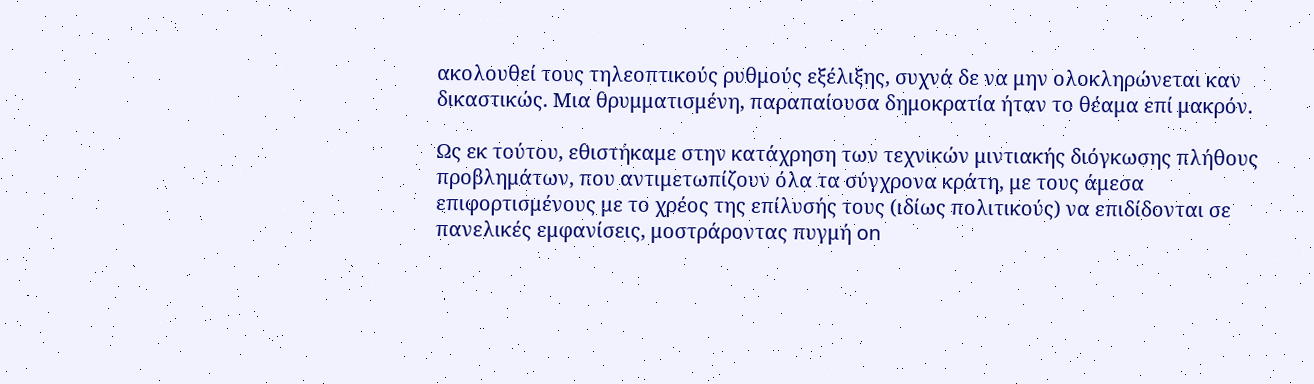ακολουθεί τους τηλεοπτικούς ρυθμούς εξέλιξης, συχνά δε να μην ολοκληρώνεται καν δικαστικώς. Μια θρυμματισμένη, παραπαίουσα δημοκρατία ήταν το θέαμα επί μακρόν.

Ως εκ τούτου, εθιστήκαμε στην κατάχρηση των τεχνικών μιντιακής διόγκωσης πλήθους προβλημάτων, που αντιμετωπίζουν όλα τα σύγχρονα κράτη, με τους άμεσα επιφορτισμένους με το χρέος της επίλυσής τους (ιδίως πολιτικούς) να επιδίδονται σε πανελικές εμφανίσεις, μοστράροντας πυγμή on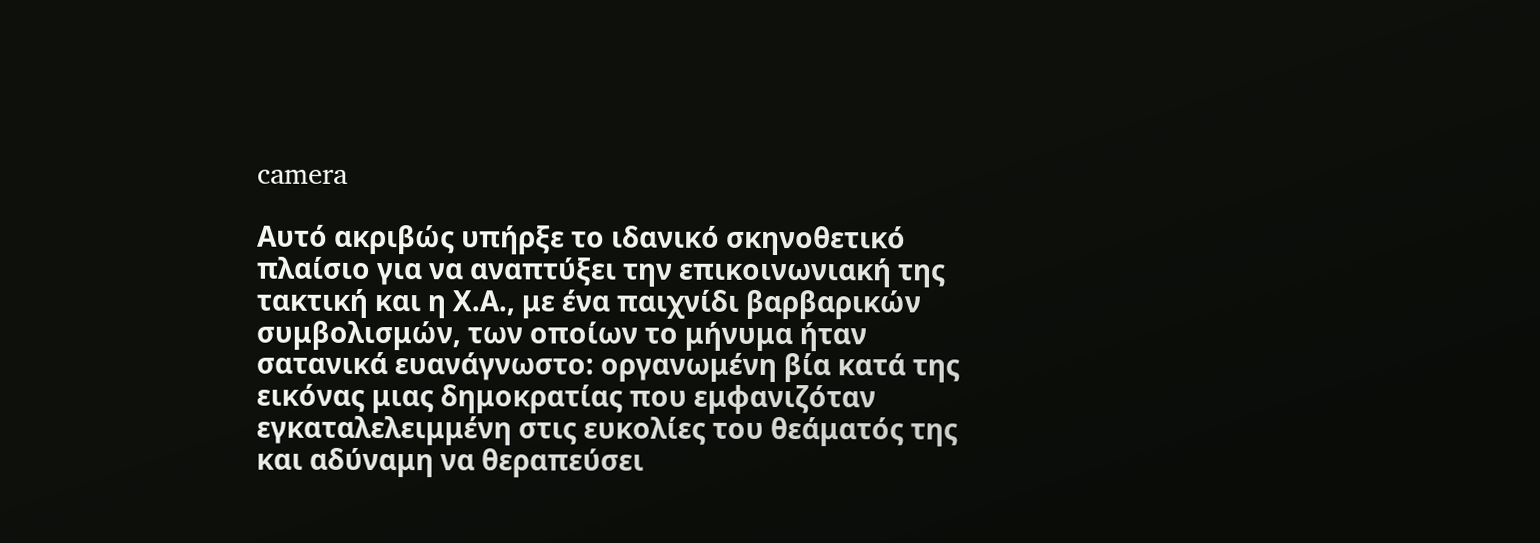camera

Αυτό ακριβώς υπήρξε το ιδανικό σκηνοθετικό πλαίσιο για να αναπτύξει την επικοινωνιακή της τακτική και η Χ.Α., με ένα παιχνίδι βαρβαρικών συμβολισμών, των οποίων το μήνυμα ήταν σατανικά ευανάγνωστο: οργανωμένη βία κατά της εικόνας μιας δημοκρατίας που εμφανιζόταν εγκαταλελειμμένη στις ευκολίες του θεάματός της και αδύναμη να θεραπεύσει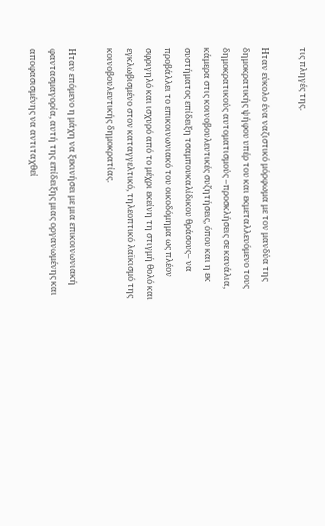τις πληγές της.

Ηταν εύκολο ένα ναζιστικό μόρφωμα με τον μανδύα της δημοκρατικής ψήφου υπέρ του και εκμεταλλευόμενο τους δημοκρατικούς αυτοματισμούς –προσκλήσεις σε κανάλια, κάμερα στις κοινοβουλευτικές συζητήσεις, όπου και η εκ συστήματος επίδειξη τσαμπουκαλίδικου θράσους– να προβάλλει το επικοινωνιακό του οικοδόμημα ως πλέον σφριγηλό και ισχυρό από το μέχρι εκείνη τη στιγμή θολό και εγκλωβισμένο στον καταγγελτικό, τηλεοπτικό λαϊκισμό της κοινοβουλευτικής δημοκρατίας.

Ηταν επόμενο η μάχη να ξεκινήσει με μια επικοινωνιακή φαντασμαγορία, αυτή της επίδειξης μιας οργανωμένης και αποφασισμένης να αντιταχθεί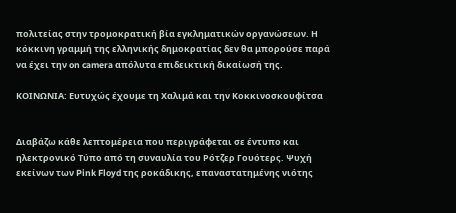πολιτείας στην τρομοκρατική βία εγκληματικών οργανώσεων. Η κόκκινη γραμμή της ελληνικής δημοκρατίας δεν θα μπορούσε παρά να έχει την on camera απόλυτα επιδεικτική δικαίωσή της.

ΚΟΙΝΩΝΙΑ: Ευτυχώς έχουμε τη Χαλιμά και την Κοκκινοσκουφίτσα


Διαβάζω κάθε λεπτομέρεια που περιγράφεται σε έντυπο και ηλεκτρονικό Τύπο από τη συναυλία του Ρότζερ Γουότερς. Ψυχή εκείνων των Pink Floyd της ροκάδικης, επαναστατημένης νιότης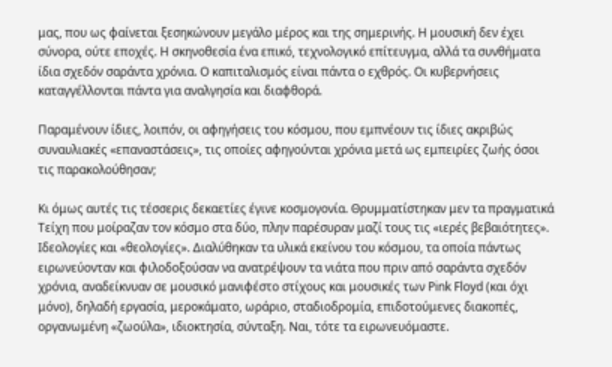μας, που ως φαίνεται ξεσηκώνουν μεγάλο μέρος και της σημερινής. Η μουσική δεν έχει σύνορα, ούτε εποχές. Η σκηνοθεσία ένα επικό, τεχνολογικό επίτευγμα, αλλά τα συνθήματα ίδια σχεδόν σαράντα χρόνια. Ο καπιταλισμός είναι πάντα ο εχθρός. Οι κυβερνήσεις καταγγέλλονται πάντα για αναλγησία και διαφθορά.

Παραμένουν ίδιες, λοιπόν, οι αφηγήσεις του κόσμου, που εμπνέουν τις ίδιες ακριβώς συναυλιακές «επαναστάσεις», τις οποίες αφηγούνται χρόνια μετά ως εμπειρίες ζωής όσοι τις παρακολούθησαν;

Κι όμως αυτές τις τέσσερις δεκαετίες έγινε κοσμογονία. Θρυμματίστηκαν μεν τα πραγματικά Τείχη που μοίραζαν τον κόσμο στα δύο, πλην παρέσυραν μαζί τους τις «ιερές βεβαιότητες». Ιδεολογίες και «θεολογίες». Διαλύθηκαν τα υλικά εκείνου του κόσμου, τα οποία πάντως ειρωνεύονταν και φιλοδοξούσαν να ανατρέψουν τα νιάτα που πριν από σαράντα σχεδόν χρόνια, αναδείκνυαν σε μουσικό μανιφέστο στίχους και μουσικές των Pink Floyd (και όχι μόνο), δηλαδή εργασία, μεροκάματο, ωράριο, σταδιοδρομία, επιδοτούμενες διακοπές, οργανωμένη «ζωούλα», ιδιοκτησία, σύνταξη. Ναι, τότε τα ειρωνευόμαστε.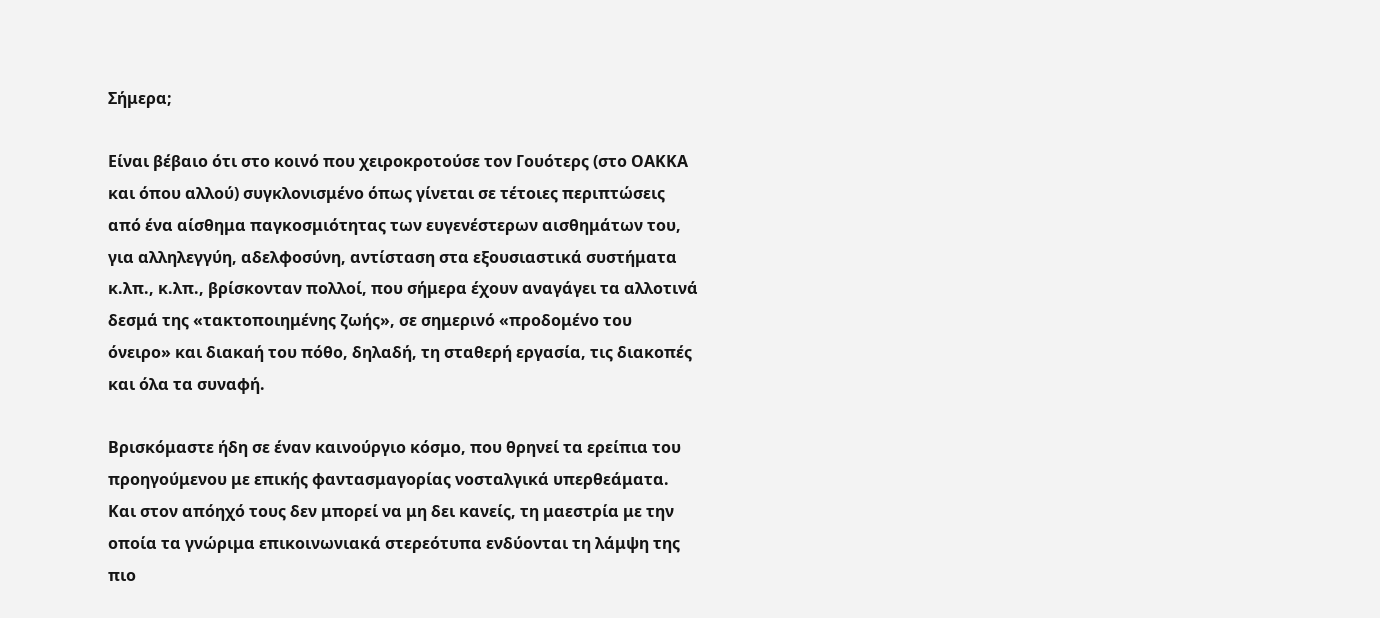Σήμερα;

Είναι βέβαιο ότι στο κοινό που χειροκροτούσε τον Γουότερς (στο ΟΑΚΚΑ και όπου αλλού) συγκλονισμένο όπως γίνεται σε τέτοιες περιπτώσεις από ένα αίσθημα παγκοσμιότητας των ευγενέστερων αισθημάτων του, για αλληλεγγύη, αδελφοσύνη, αντίσταση στα εξουσιαστικά συστήματα κ.λπ., κ.λπ., βρίσκονταν πολλοί, που σήμερα έχουν αναγάγει τα αλλοτινά δεσμά της «τακτοποιημένης ζωής», σε σημερινό «προδομένο του όνειρο» και διακαή του πόθο, δηλαδή, τη σταθερή εργασία, τις διακοπές και όλα τα συναφή.

Βρισκόμαστε ήδη σε έναν καινούργιο κόσμο, που θρηνεί τα ερείπια του προηγούμενου με επικής φαντασμαγορίας νοσταλγικά υπερθεάματα. Και στον απόηχό τους δεν μπορεί να μη δει κανείς, τη μαεστρία με την οποία τα γνώριμα επικοινωνιακά στερεότυπα ενδύονται τη λάμψη της πιο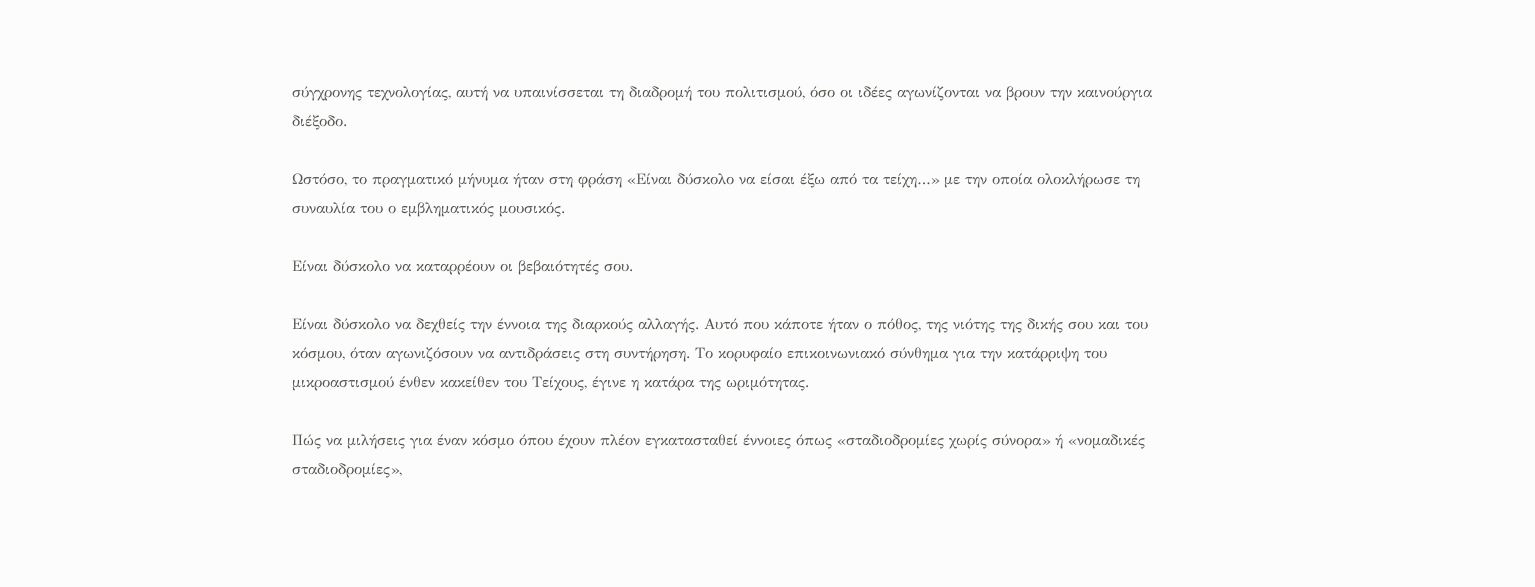σύγχρονης τεχνολογίας, αυτή να υπαινίσσεται τη διαδρομή του πολιτισμού, όσο οι ιδέες αγωνίζονται να βρουν την καινούργια διέξοδο.

Ωστόσο, το πραγματικό μήνυμα ήταν στη φράση «Είναι δύσκολο να είσαι έξω από τα τείχη…» με την οποία ολοκλήρωσε τη συναυλία του ο εμβληματικός μουσικός.

Είναι δύσκολο να καταρρέουν οι βεβαιότητές σου.

Είναι δύσκολο να δεχθείς την έννοια της διαρκούς αλλαγής. Αυτό που κάποτε ήταν ο πόθος, της νιότης της δικής σου και του κόσμου, όταν αγωνιζόσουν να αντιδράσεις στη συντήρηση. Το κορυφαίο επικοινωνιακό σύνθημα για την κατάρριψη του μικροαστισμού ένθεν κακείθεν του Τείχους, έγινε η κατάρα της ωριμότητας.

Πώς να μιλήσεις για έναν κόσμο όπου έχουν πλέον εγκατασταθεί έννοιες όπως «σταδιοδρομίες χωρίς σύνορα» ή «νομαδικές σταδιοδρομίες»,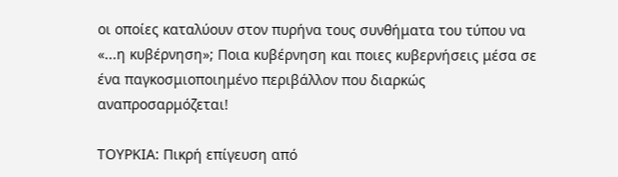οι οποίες καταλύουν στον πυρήνα τους συνθήματα του τύπου να «...η κυβέρνηση»; Ποια κυβέρνηση και ποιες κυβερνήσεις μέσα σε ένα παγκοσμιοποιημένο περιβάλλον που διαρκώς αναπροσαρμόζεται!

ΤΟΥΡΚΙΑ: Πικρή επίγευση από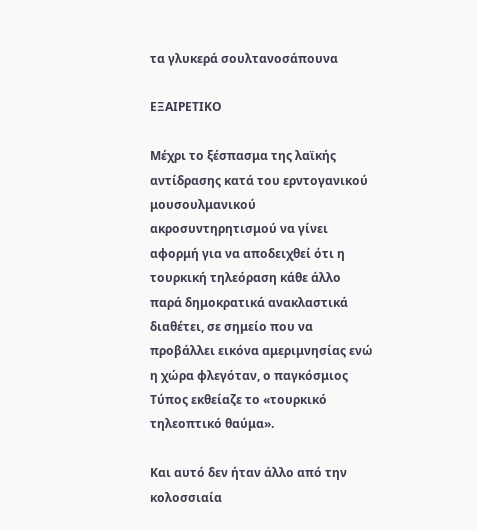τα γλυκερά σουλτανοσάπουνα

ΕΞΑΙΡΕΤΙΚΟ

Μέχρι το ξέσπασμα της λαϊκής αντίδρασης κατά του ερντογανικού μουσουλμανικού ακροσυντηρητισμού να γίνει αφορμή για να αποδειχθεί ότι η τουρκική τηλεόραση κάθε άλλο παρά δημοκρατικά ανακλαστικά διαθέτει, σε σημείο που να προβάλλει εικόνα αμεριμνησίας ενώ η χώρα φλεγόταν, ο παγκόσμιος Τύπος εκθείαζε το «τουρκικό τηλεοπτικό θαύμα».

Και αυτό δεν ήταν άλλο από την κολοσσιαία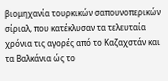βιομηχανία τουρκικών σαπουνοπερικών σίριαλ, που κατέκλυσαν τα τελευταία χρόνια τις αγορές από το Καζαχστάν και τα Βαλκάνια ώς το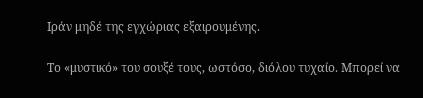Ιράν μηδέ της εγχώριας εξαιρουμένης.

Το «μυστικό» του σουξέ τους, ωστόσο, διόλου τυχαίο. Μπορεί να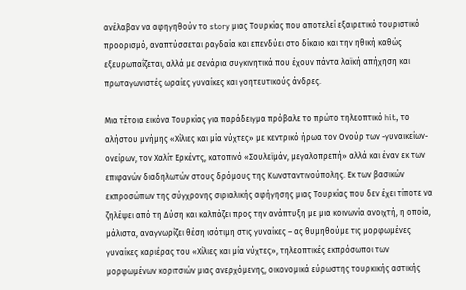ανέλαβαν να αφηγηθούν το story μιας Τουρκίας που αποτελεί εξαιρετικό τουριστικό προορισμό, αναπτύσσεται ραγδαία και επενδύει στο δίκαιο και την ηθική καθώς εξευρωπαΐζεται, αλλά με σενάρια συγκινητικά που έχουν πάντα λαϊκή απήχηση και πρωταγωνιστές ωραίες γυναίκες και γοητευτικούς άνδρες.

Μια τέτοια εικόνα Τουρκίας για παράδειγμα πρόβαλε το πρώτο τηλεοπτικό hit, το αλήστου μνήμης «Χίλιες και μία νύχτες» με κεντρικό ήρωα τον Ονούρ των -γυναικείων- ονείρων, τον Χαλίτ Ερκέντς, κατοπινό «Σουλεϊμάν, μεγαλοπρεπή» αλλά και έναν εκ των επιφανών διαδηλωτών στους δρόμους της Κωνσταντινούπολης. Εκ των βασικών εκπροσώπων της σύγχρονης σιριαλικής αφήγησης μιας Τουρκίας που δεν έχει τίποτε να ζηλέψει από τη Δύση και καλπάζει προς την ανάπτυξη με μια κοινωνία ανοιχτή, η οποία, μάλιστα, αναγνωρίζει θέση ισότιμη στις γυναίκες – ας θυμηθούμε τις μορφωμένες γυναίκες καριέρας του «Χίλιες και μία νύχτες», τηλεοπτικές εκπρόσωποι των μορφωμένων κοριτσιών μιας ανερχόμενης, οικονομικά εύρωστης τουρκικής αστικής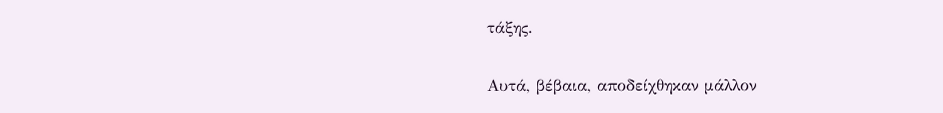τάξης.

Αυτά, βέβαια, αποδείχθηκαν μάλλον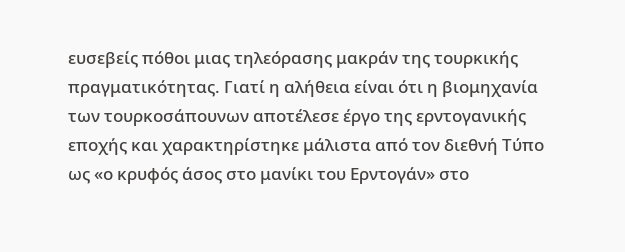ευσεβείς πόθοι μιας τηλεόρασης μακράν της τουρκικής πραγματικότητας. Γιατί η αλήθεια είναι ότι η βιομηχανία των τουρκοσάπουνων αποτέλεσε έργο της ερντογανικής εποχής και χαρακτηρίστηκε μάλιστα από τον διεθνή Τύπο ως «ο κρυφός άσος στο μανίκι του Ερντογάν» στο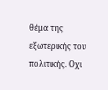θέμα της εξωτερικής του πολιτικής. Οχι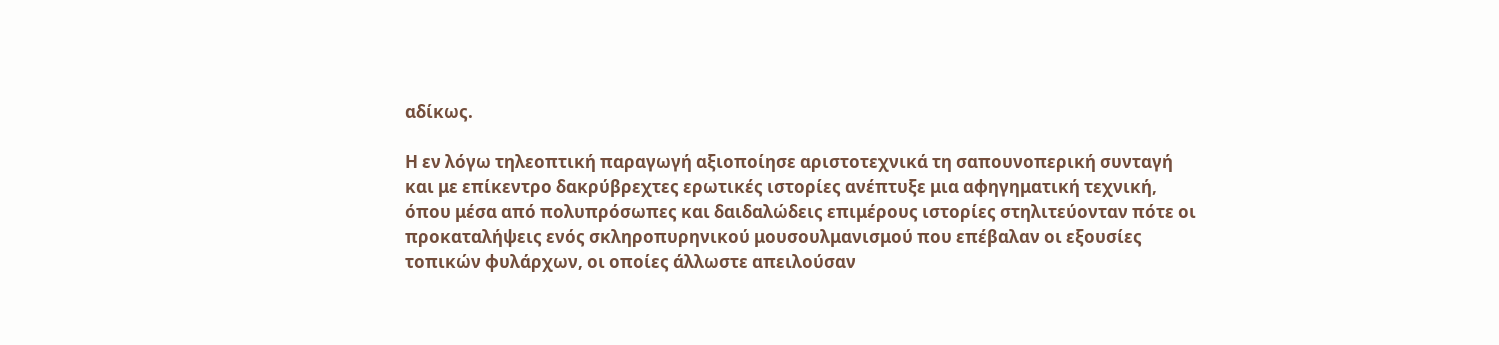αδίκως.

Η εν λόγω τηλεοπτική παραγωγή αξιοποίησε αριστοτεχνικά τη σαπουνοπερική συνταγή και με επίκεντρο δακρύβρεχτες ερωτικές ιστορίες ανέπτυξε μια αφηγηματική τεχνική, όπου μέσα από πολυπρόσωπες και δαιδαλώδεις επιμέρους ιστορίες στηλιτεύονταν πότε οι προκαταλήψεις ενός σκληροπυρηνικού μουσουλμανισμού που επέβαλαν οι εξουσίες τοπικών φυλάρχων, οι οποίες άλλωστε απειλούσαν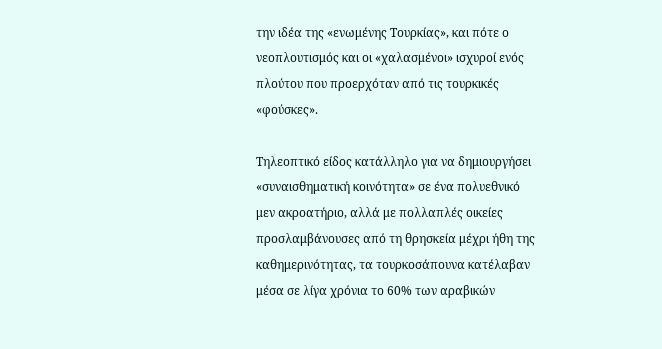την ιδέα της «ενωμένης Τουρκίας», και πότε ο νεοπλουτισμός και οι «χαλασμένοι» ισχυροί ενός πλούτου που προερχόταν από τις τουρκικές «φούσκες».

Τηλεοπτικό είδος κατάλληλο για να δημιουργήσει «συναισθηματική κοινότητα» σε ένα πολυεθνικό μεν ακροατήριο, αλλά με πολλαπλές οικείες προσλαμβάνουσες από τη θρησκεία μέχρι ήθη της καθημερινότητας, τα τουρκοσάπουνα κατέλαβαν μέσα σε λίγα χρόνια το 60% των αραβικών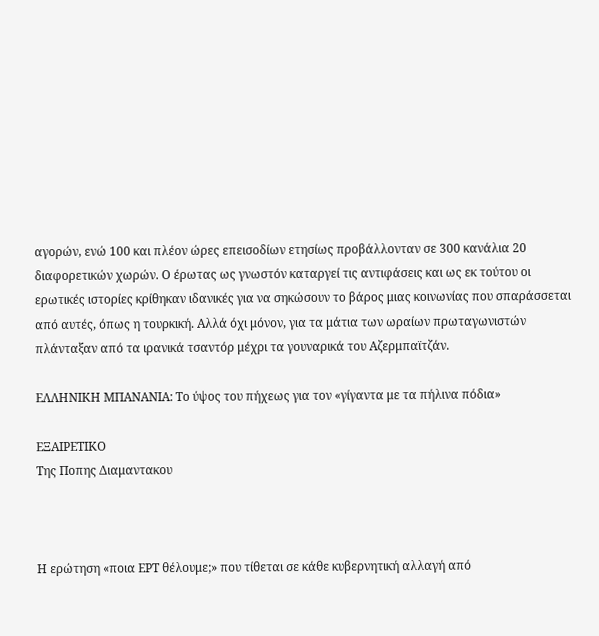αγορών, ενώ 100 και πλέον ώρες επεισοδίων ετησίως προβάλλονταν σε 300 κανάλια 20 διαφορετικών χωρών. Ο έρωτας ως γνωστόν καταργεί τις αντιφάσεις και ως εκ τούτου οι ερωτικές ιστορίες κρίθηκαν ιδανικές για να σηκώσουν το βάρος μιας κοινωνίας που σπαράσσεται από αυτές, όπως η τουρκική. Αλλά όχι μόνον, για τα μάτια των ωραίων πρωταγωνιστών πλάνταξαν από τα ιρανικά τσαντόρ μέχρι τα γουναρικά του Αζερμπαϊτζάν.

ΕΛΛΗΝΙΚΗ ΜΠΑΝΑΝΙΑ: Το ύψος του πήχεως για τον «γίγαντα με τα πήλινα πόδια»

ΕΞΑΙΡΕΤΙΚΟ
Της Ποπης Διαμαντακου



Η ερώτηση «ποια ΕΡΤ θέλουμε;» που τίθεται σε κάθε κυβερνητική αλλαγή από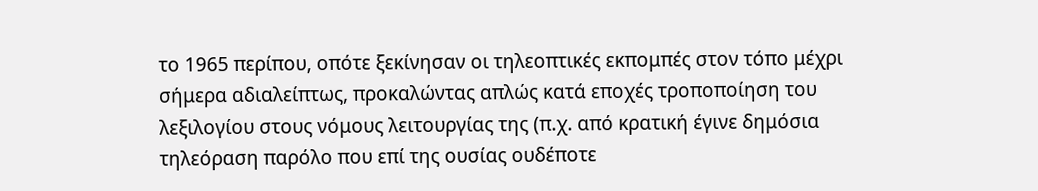το 1965 περίπου, οπότε ξεκίνησαν οι τηλεοπτικές εκπομπές στον τόπο μέχρι σήμερα αδιαλείπτως, προκαλώντας απλώς κατά εποχές τροποποίηση του λεξιλογίου στους νόμους λειτουργίας της (π.χ. από κρατική έγινε δημόσια τηλεόραση παρόλο που επί της ουσίας ουδέποτε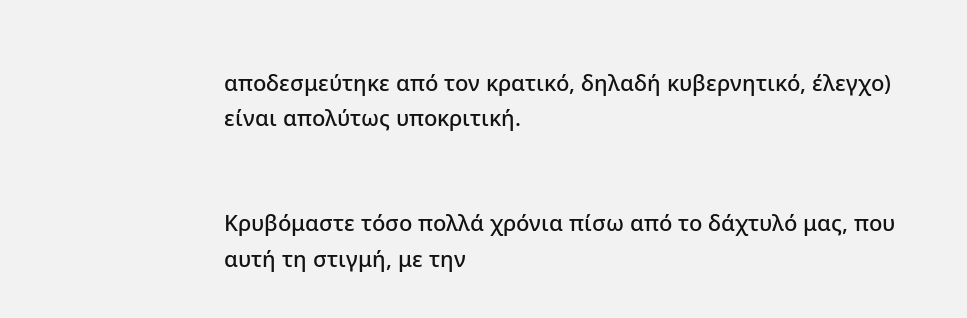αποδεσμεύτηκε από τον κρατικό, δηλαδή κυβερνητικό, έλεγχο) είναι απολύτως υποκριτική.


Κρυβόμαστε τόσο πολλά χρόνια πίσω από το δάχτυλό μας, που αυτή τη στιγμή, με την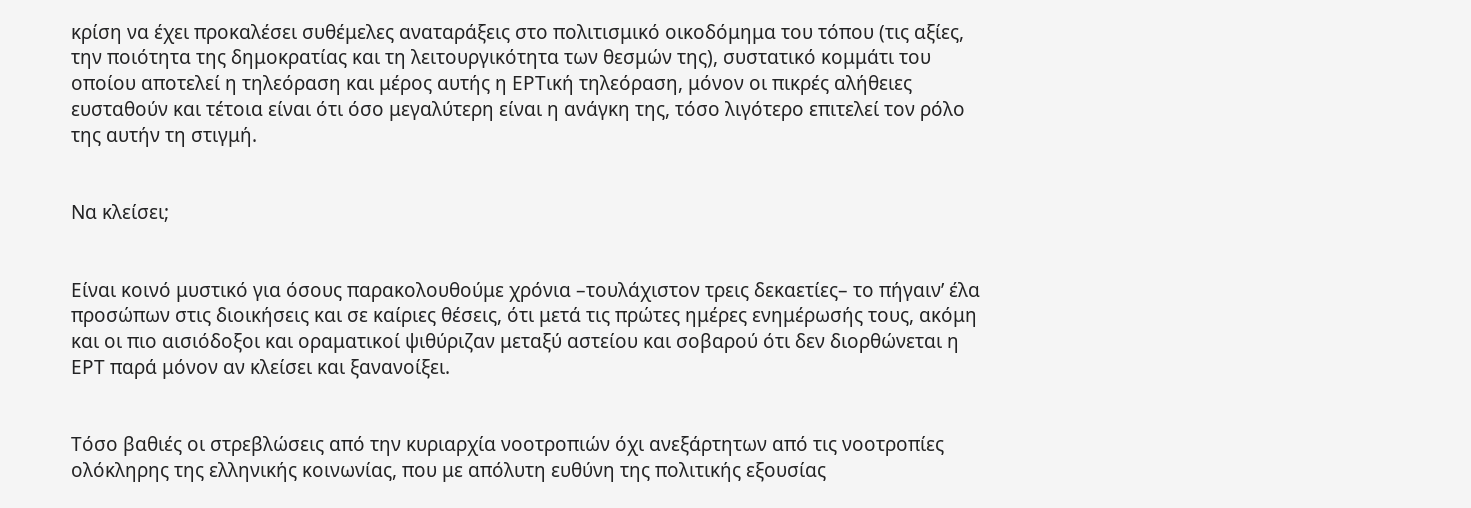κρίση να έχει προκαλέσει συθέμελες αναταράξεις στο πολιτισμικό οικοδόμημα του τόπου (τις αξίες, την ποιότητα της δημοκρατίας και τη λειτουργικότητα των θεσμών της), συστατικό κομμάτι του οποίου αποτελεί η τηλεόραση και μέρος αυτής η ΕΡΤική τηλεόραση, μόνον οι πικρές αλήθειες ευσταθούν και τέτοια είναι ότι όσο μεγαλύτερη είναι η ανάγκη της, τόσο λιγότερο επιτελεί τον ρόλο της αυτήν τη στιγμή.


Να κλείσει;


Είναι κοινό μυστικό για όσους παρακολουθούμε χρόνια –τουλάχιστον τρεις δεκαετίες– το πήγαιν’ έλα προσώπων στις διοικήσεις και σε καίριες θέσεις, ότι μετά τις πρώτες ημέρες ενημέρωσής τους, ακόμη και οι πιο αισιόδοξοι και οραματικοί ψιθύριζαν μεταξύ αστείου και σοβαρού ότι δεν διορθώνεται η ΕΡΤ παρά μόνον αν κλείσει και ξανανοίξει.


Τόσο βαθιές οι στρεβλώσεις από την κυριαρχία νοοτροπιών όχι ανεξάρτητων από τις νοοτροπίες ολόκληρης της ελληνικής κοινωνίας, που με απόλυτη ευθύνη της πολιτικής εξουσίας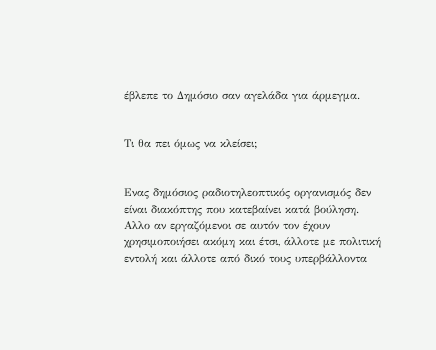έβλεπε το Δημόσιο σαν αγελάδα για άρμεγμα.


Τι θα πει όμως να κλείσει;


Ενας δημόσιος ραδιοτηλεοπτικός οργανισμός δεν είναι διακόπτης που κατεβαίνει κατά βούληση. Αλλο αν εργαζόμενοι σε αυτόν τον έχουν χρησιμοποιήσει ακόμη και έτσι, άλλοτε με πολιτική εντολή και άλλοτε από δικό τους υπερβάλλοντα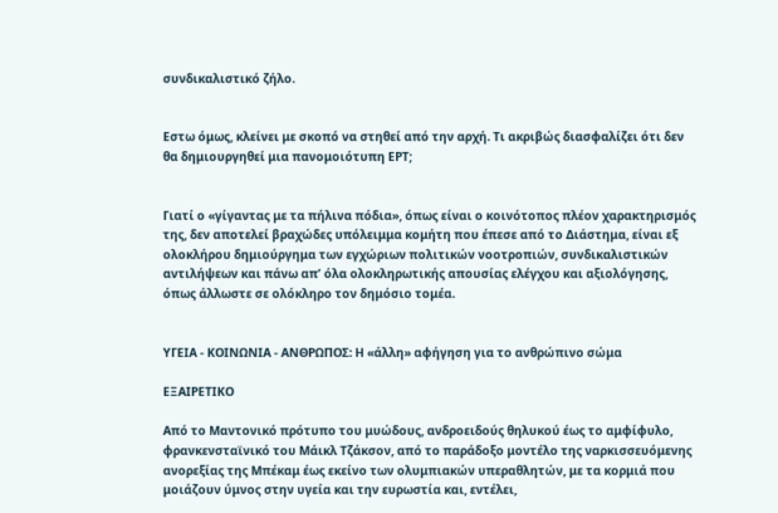συνδικαλιστικό ζήλο.


Εστω όμως, κλείνει με σκοπό να στηθεί από την αρχή. Τι ακριβώς διασφαλίζει ότι δεν θα δημιουργηθεί μια πανομοιότυπη ΕΡΤ;


Γιατί ο «γίγαντας με τα πήλινα πόδια», όπως είναι ο κοινότοπος πλέον χαρακτηρισμός της, δεν αποτελεί βραχώδες υπόλειμμα κομήτη που έπεσε από το Διάστημα, είναι εξ ολοκλήρου δημιούργημα των εγχώριων πολιτικών νοοτροπιών, συνδικαλιστικών αντιλήψεων και πάνω απ’ όλα ολοκληρωτικής απουσίας ελέγχου και αξιολόγησης, όπως άλλωστε σε ολόκληρο τον δημόσιο τομέα.


ΥΓΕΙΑ - ΚΟΙΝΩΝΙΑ - ΑΝΘΡΩΠΟΣ: Η «άλλη» αφήγηση για το ανθρώπινο σώμα

ΕΞΑΙΡΕΤΙΚΟ

Από το Μαντονικό πρότυπο του μυώδους, ανδροειδούς θηλυκού έως το αμφίφυλο, φρανκενσταϊνικό του Μάικλ Τζάκσον, από το παράδοξο μοντέλο της ναρκισσευόμενης ανορεξίας της Μπέκαμ έως εκείνο των ολυμπιακών υπεραθλητών, με τα κορμιά που μοιάζουν ύμνος στην υγεία και την ευρωστία και, εντέλει,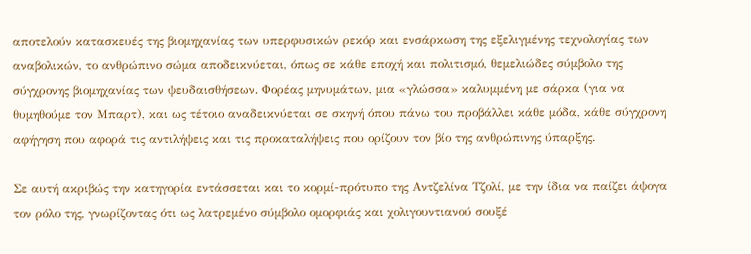αποτελούν κατασκευές της βιομηχανίας των υπερφυσικών ρεκόρ και ενσάρκωση της εξελιγμένης τεχνολογίας των αναβολικών, το ανθρώπινο σώμα αποδεικνύεται, όπως σε κάθε εποχή και πολιτισμό, θεμελιώδες σύμβολο της σύγχρονης βιομηχανίας των ψευδαισθήσεων. Φορέας μηνυμάτων, μια «γλώσσα» καλυμμένη με σάρκα (για να θυμηθούμε τον Μπαρτ), και ως τέτοιο αναδεικνύεται σε σκηνή όπου πάνω του προβάλλει κάθε μόδα, κάθε σύγχρονη αφήγηση που αφορά τις αντιλήψεις και τις προκαταλήψεις που ορίζουν τον βίο της ανθρώπινης ύπαρξης.

Σε αυτή ακριβώς την κατηγορία εντάσσεται και το κορμί-πρότυπο της Αντζελίνα Τζολί, με την ίδια να παίζει άψογα τον ρόλο της, γνωρίζοντας ότι ως λατρεμένο σύμβολο ομορφιάς και χολιγουντιανού σουξέ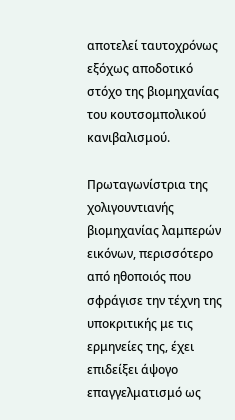αποτελεί ταυτοχρόνως εξόχως αποδοτικό στόχο της βιομηχανίας του κουτσομπολικού κανιβαλισμού.

Πρωταγωνίστρια της χολιγουντιανής βιομηχανίας λαμπερών εικόνων, περισσότερο από ηθοποιός που σφράγισε την τέχνη της υποκριτικής με τις ερμηνείες της, έχει επιδείξει άψογο επαγγελματισμό ως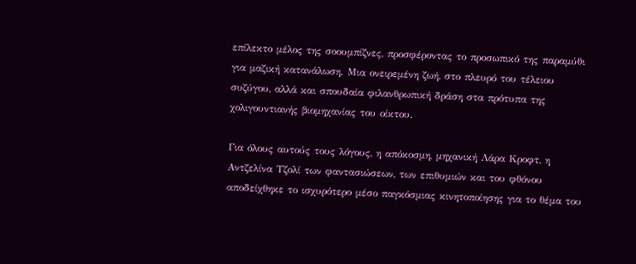επίλεκτο μέλος της σοουμπίζνες, προσφέροντας το προσωπικό της παραμύθι για μαζική κατανάλωση. Μια ονειρεμένη ζωή, στο πλευρό του τέλειου συζύγου, αλλά και σπουδαία φιλανθρωπική δράση στα πρότυπα της χολιγουντιανής βιομηχανίας του οίκτου.

Για όλους αυτούς τους λόγους, η απόκοσμη, μηχανική Λάρα Κροφτ, η Αντζελίνα Τζολί των φαντασιώσεων, των επιθυμιών και του φθόνου αποδείχθηκε το ισχυρότερο μέσο παγκόσμιας κινητοποίησης για το θέμα του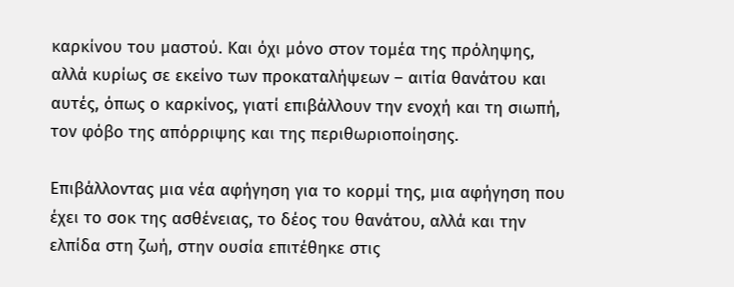καρκίνου του μαστού. Και όχι μόνο στον τομέα της πρόληψης, αλλά κυρίως σε εκείνο των προκαταλήψεων – αιτία θανάτου και αυτές, όπως ο καρκίνος, γιατί επιβάλλουν την ενοχή και τη σιωπή, τον φόβο της απόρριψης και της περιθωριοποίησης.

Επιβάλλοντας μια νέα αφήγηση για το κορμί της, μια αφήγηση που έχει το σοκ της ασθένειας, το δέος του θανάτου, αλλά και την ελπίδα στη ζωή, στην ουσία επιτέθηκε στις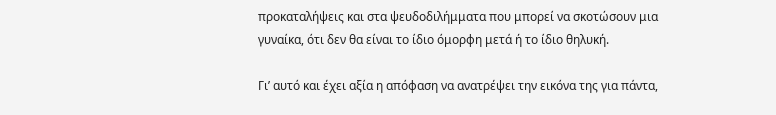προκαταλήψεις και στα ψευδοδιλήμματα που μπορεί να σκοτώσουν μια γυναίκα, ότι δεν θα είναι το ίδιο όμορφη μετά ή το ίδιο θηλυκή.

Γι’ αυτό και έχει αξία η απόφαση να ανατρέψει την εικόνα της για πάντα,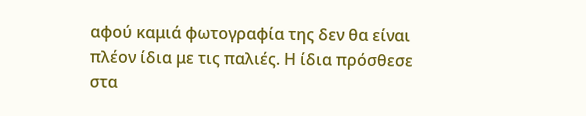αφού καμιά φωτογραφία της δεν θα είναι πλέον ίδια με τις παλιές. Η ίδια πρόσθεσε στα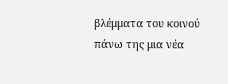βλέμματα του κοινού πάνω της μια νέα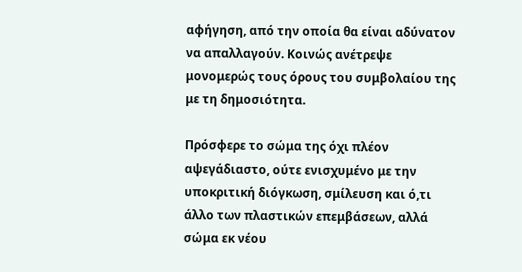αφήγηση, από την οποία θα είναι αδύνατον να απαλλαγούν. Κοινώς ανέτρεψε μονομερώς τους όρους του συμβολαίου της με τη δημοσιότητα.

Πρόσφερε το σώμα της όχι πλέον αψεγάδιαστο, ούτε ενισχυμένο με την υποκριτική διόγκωση, σμίλευση και ό,τι άλλο των πλαστικών επεμβάσεων, αλλά σώμα εκ νέου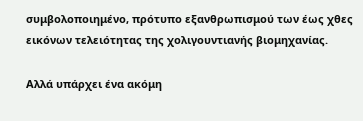συμβολοποιημένο, πρότυπο εξανθρωπισμού των έως χθες εικόνων τελειότητας της χολιγουντιανής βιομηχανίας.

Αλλά υπάρχει ένα ακόμη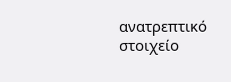ανατρεπτικό στοιχείο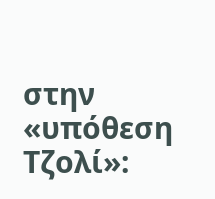στην «υπόθεση Τζολί»: